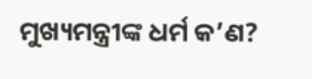ମୁଖ୍ୟମନ୍ତ୍ରୀଙ୍କ ଧର୍ମ କ’ଣ?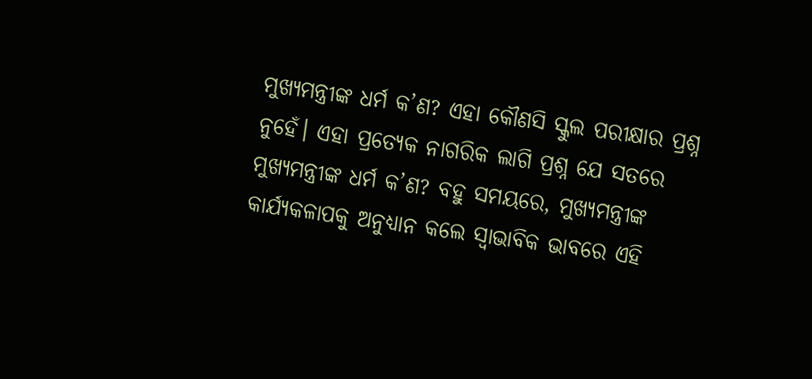ମୁଖ୍ୟମନ୍ତ୍ରୀଙ୍କ ଧର୍ମ କ’ଣ? ଏହା କୌଣସି ସ୍କୁଲ ପରୀକ୍ଷାର ପ୍ରଶ୍ନ ନୁହେଁ। ଏହା ପ୍ରତ୍ୟେକ ନାଗରିକ ଲାଗି ପ୍ରଶ୍ନ ଯେ ସତରେ ମୁଖ୍ୟମନ୍ତ୍ରୀଙ୍କ ଧର୍ମ କ’ଣ? ବହୁ ସମୟରେ, ମୁଖ୍ୟମନ୍ତ୍ରୀଙ୍କ କାର୍ଯ୍ୟକଳାପକୁ ଅନୁଧ୍ୟାନ କଲେ ସ୍ଵାଭାବିକ ଭାବରେ ଏହି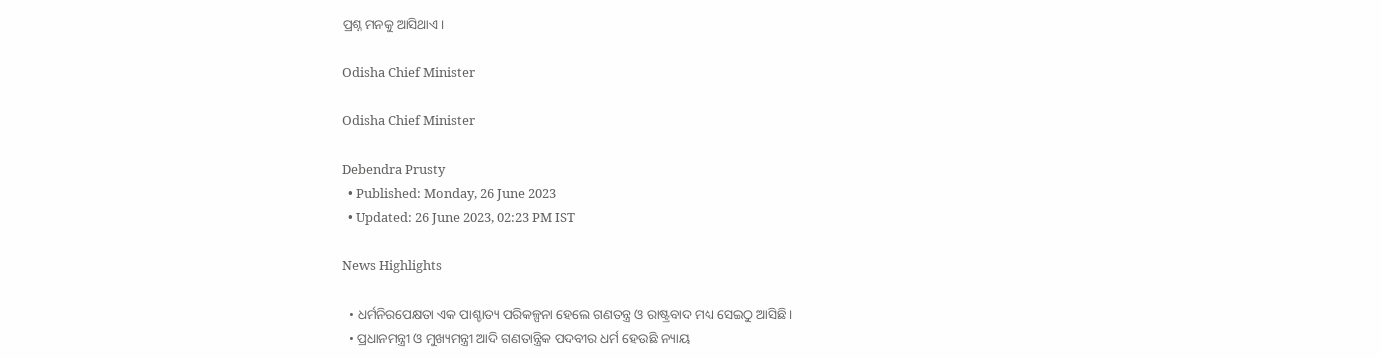ପ୍ରଶ୍ନ ମନକୁ ଆସିଥାଏ।

Odisha Chief Minister

Odisha Chief Minister

Debendra Prusty
  • Published: Monday, 26 June 2023
  • Updated: 26 June 2023, 02:23 PM IST

News Highlights

  • ଧର୍ମନିରପେକ୍ଷତା ଏକ ପାଶ୍ଚାତ୍ୟ ପରିକଳ୍ପନା ହେଲେ ଗଣତନ୍ତ୍ର ଓ ରାଷ୍ଟ୍ରବାଦ ମଧ୍ୟ ସେଇଠୁ ଆସିଛି।
  • ପ୍ରଧାନମନ୍ତ୍ରୀ ଓ ମୁଖ୍ୟମନ୍ତ୍ରୀ ଆଦି ଗଣତାନ୍ତ୍ରିକ ପଦବୀର ଧର୍ମ ହେଉଛି ନ୍ୟାୟ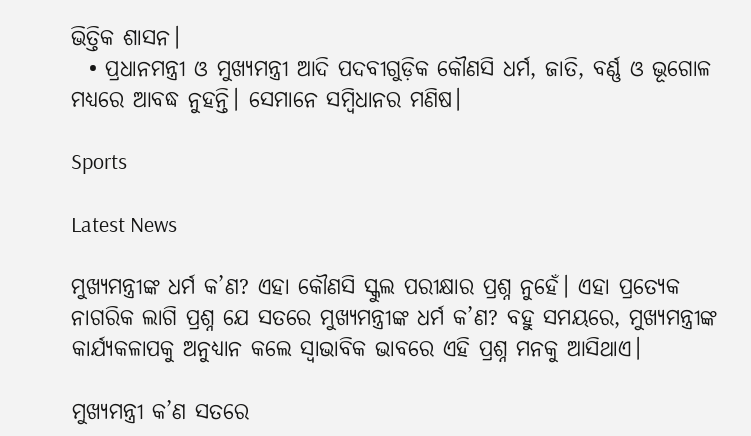ଭିତ୍ତିକ ଶାସନ।
  • ପ୍ରଧାନମନ୍ତ୍ରୀ ଓ ମୁଖ୍ୟମନ୍ତ୍ରୀ ଆଦି ପଦବୀଗୁଡ଼ିକ କୌଣସି ଧର୍ମ, ଜାତି, ବର୍ଣ୍ଣ ଓ ଭୂଗୋଳ ମଧ୍ୟରେ ଆବଦ୍ଧ ନୁହନ୍ତି। ସେମାନେ ସମ୍ବିଧାନର ମଣିଷ।

Sports

Latest News

ମୁଖ୍ୟମନ୍ତ୍ରୀଙ୍କ ଧର୍ମ କ’ଣ? ଏହା କୌଣସି ସ୍କୁଲ ପରୀକ୍ଷାର ପ୍ରଶ୍ନ ନୁହେଁ। ଏହା ପ୍ରତ୍ୟେକ ନାଗରିକ ଲାଗି ପ୍ରଶ୍ନ ଯେ ସତରେ ମୁଖ୍ୟମନ୍ତ୍ରୀଙ୍କ ଧର୍ମ କ’ଣ? ବହୁ ସମୟରେ, ମୁଖ୍ୟମନ୍ତ୍ରୀଙ୍କ କାର୍ଯ୍ୟକଳାପକୁ ଅନୁଧ୍ୟାନ କଲେ ସ୍ଵାଭାବିକ ଭାବରେ ଏହି ପ୍ରଶ୍ନ ମନକୁ ଆସିଥାଏ।

ମୁଖ୍ୟମନ୍ତ୍ରୀ କ’ଣ ସତରେ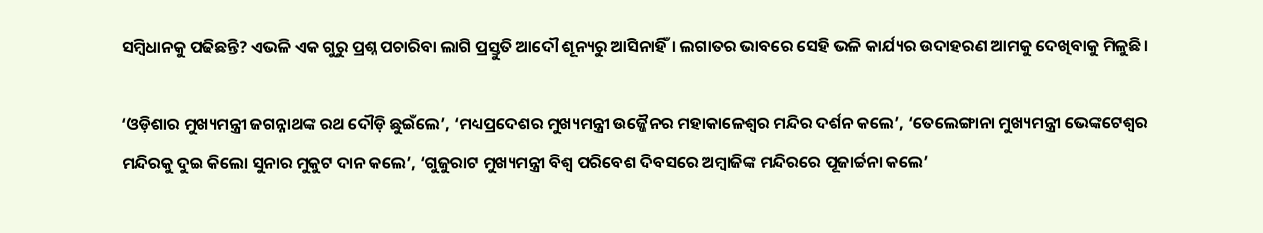ସମ୍ବିଧାନକୁ ପଢିଛନ୍ତି? ଏଭଳି ଏକ ଗୁରୁ ପ୍ରଶ୍ନ ପଚାରିବା ଲାଗି ପ୍ରସ୍ତୁତି ଆଦୌ ଶୂନ୍ୟରୁ ଆସିନାହିଁ। ଲଗାତର ଭାବରେ ସେହି ଭଳି କାର୍ଯ୍ୟର ଉଦାହରଣ ଆମକୁ ଦେଖିବାକୁ ମିଳୁଛି।

‘ଓଡ଼ିଶାର ମୁଖ୍ୟମନ୍ତ୍ରୀ ଜଗନ୍ନାଥଙ୍କ ରଥ ଦୌଡ଼ି ଛୁଇଁଲେ’, ‘ମଧ୍ୟପ୍ରଦେଶର ମୁଖ୍ୟମନ୍ତ୍ରୀ ଉଜ୍ଜୈନର ମହାକାଳେଶ୍ଵର ମନ୍ଦିର ଦର୍ଶନ କଲେ’, ‘ତେଲେଙ୍ଗାନା ମୁଖ୍ୟମନ୍ତ୍ରୀ ଭେଙ୍କଟେଶ୍ଵର ମନ୍ଦିରକୁ ଦୁଇ କିଲୋ ସୁନାର ମୁକୁଟ ଦାନ କଲେ’, ‘ଗୁଜୁରାଟ ମୁଖ୍ୟମନ୍ତ୍ରୀ ବିଶ୍ଵ ପରିବେଶ ଦିବସରେ ଅମ୍ବାଜିଙ୍କ ମନ୍ଦିରରେ ପୂଜାର୍ଚ୍ଚନା କଲେ’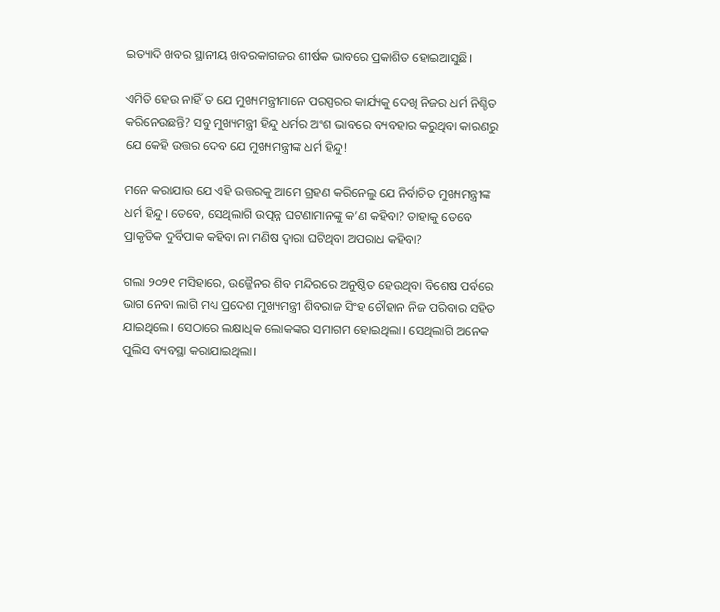ଇତ୍ୟାଦି ଖବର ସ୍ଥାନୀୟ ଖବରକାଗଜର ଶୀର୍ଷକ ଭାବରେ ପ୍ରକାଶିତ ହୋଇଆସୁଛି।

ଏମିତି ହେଉ ନାହିଁ ତ ଯେ ମୁଖ୍ୟମନ୍ତ୍ରୀମାନେ ପରସ୍ପରର କାର୍ଯ୍ୟକୁ ଦେଖି ନିଜର ଧର୍ମ ନିଶ୍ଚିତ କରିନେଉଛନ୍ତି? ସବୁ ମୁଖ୍ୟମନ୍ତ୍ରୀ ହିନ୍ଦୁ ଧର୍ମର ଅଂଶ ଭାବରେ ବ୍ୟବହାର କରୁଥିବା କାରଣରୁ ଯେ କେହି ଉତ୍ତର ଦେବ ଯେ ମୁଖ୍ୟମନ୍ତ୍ରୀଙ୍କ ଧର୍ମ ହିନ୍ଦୁ!

ମନେ କରାଯାଉ ଯେ ଏହି ଉତ୍ତରକୁ ଆମେ ଗ୍ରହଣ କରିନେଲୁ ଯେ ନିର୍ବାଚିତ ମୁଖ୍ୟମନ୍ତ୍ରୀଙ୍କ ଧର୍ମ ହିନ୍ଦୁ। ତେବେ, ସେଥିଲାଗି ଉତ୍ପନ୍ନ ଘଟଣାମାନଙ୍କୁ କ’ଣ କହିବା? ତାହାକୁ ତେବେ ପ୍ରାକୃତିକ ଦୁର୍ବିପାକ କହିବା ନା ମଣିଷ ଦ୍ଵାରା ଘଟିଥିବା ଅପରାଧ କହିବା?

ଗଲା ୨୦୨୧ ମସିହାରେ, ଉଜ୍ଜୈନର ଶିବ ମନ୍ଦିରରେ ଅନୁଷ୍ଠିତ ହେଉଥିବା ବିଶେଷ ପର୍ବରେ ଭାଗ ନେବା ଲାଗି ମଧ୍ୟ ପ୍ରଦେଶ ମୁଖ୍ୟମନ୍ତ୍ରୀ ଶିବରାଜ ସିଂହ ଚୌହାନ ନିଜ ପରିବାର ସହିତ ଯାଇଥିଲେ। ସେଠାରେ ଲକ୍ଷାଧିକ ଲୋକଙ୍କର ସମାଗମ ହୋଇଥିଲା। ସେଥିଲାଗି ଅନେକ ପୁଲିସ ବ୍ୟବସ୍ଥା କରାଯାଇଥିଲା।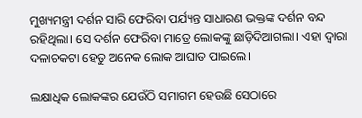ମୁଖ୍ୟମନ୍ତ୍ରୀ ଦର୍ଶନ ସାରି ଫେରିବା ପର୍ଯ୍ୟନ୍ତ ସାଧାରଣ ଭକ୍ତଙ୍କ ଦର୍ଶନ ବନ୍ଦ ରହିଥିଲା। ସେ ଦର୍ଶନ ଫେରିବା ମାତ୍ରେ ଲୋକଙ୍କୁ ଛାଡ଼ିଦିଆଗଲା। ଏହା ଦ୍ଵାରା ଦଳାଚକଟା ହେତୁ ଅନେକ ଲୋକ ଆଘାତ ପାଇଲେ।

ଲକ୍ଷାଧିକ ଲୋକଙ୍କର ଯେଉଁଠି ସମାଗମ ହେଉଛି ସେଠାରେ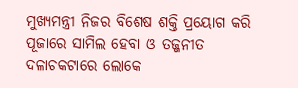ମୁଖ୍ୟମନ୍ତ୍ରୀ ନିଜର ବିଶେଷ ଶକ୍ତି ପ୍ରୟୋଗ କରି ପୂଜାରେ ସାମିଲ ହେବା ଓ ତଜ୍ଜନୀତ ଦଳାଚକଟାରେ ଲୋକେ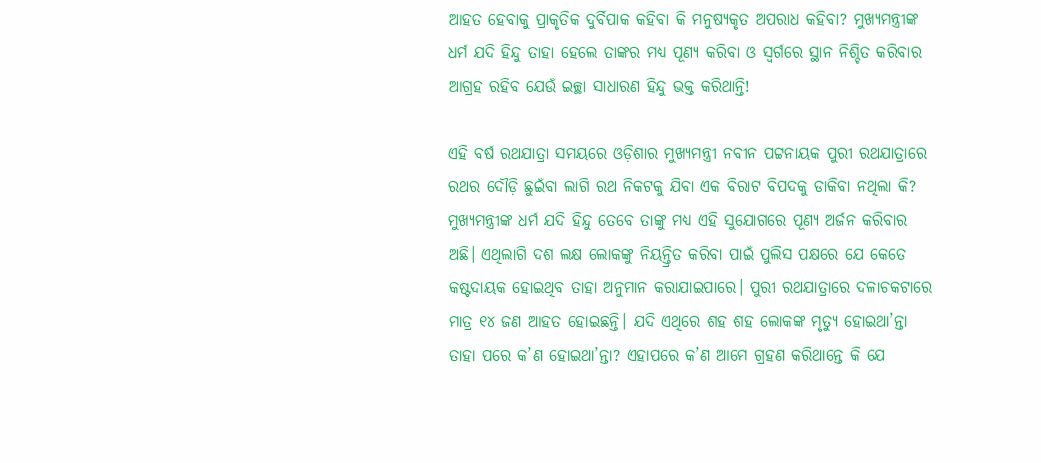ଆହତ ହେବାକୁ ପ୍ରାକୃତିକ ଦୁର୍ବିପାକ କହିବା କି ମନୁଷ୍ୟକୃତ ଅପରାଧ କହିବା? ମୁଖ୍ୟମନ୍ତ୍ରୀଙ୍କ ଧର୍ମ ଯଦି ହିନ୍ଦୁ ତାହା ହେଲେ ତାଙ୍କର ମଧ୍ୟ ପୂଣ୍ୟ କରିବା ଓ ସ୍ଵର୍ଗରେ ସ୍ଥାନ ନିଶ୍ଚିତ କରିବାର ଆଗ୍ରହ ରହିବ ଯେଉଁ ଇଚ୍ଛା ସାଧାରଣ ହିନ୍ଦୁ ଭକ୍ତ କରିଥାନ୍ତି!

ଏହି ବର୍ଷ ରଥଯାତ୍ରା ସମୟରେ ଓଡ଼ିଶାର ମୁଖ୍ୟମନ୍ତ୍ରୀ ନବୀନ ପଟ୍ଟନାୟକ ପୁରୀ ରଥଯାତ୍ରାରେ ରଥର ଦୌଡ଼ି ଛୁଇଁବା ଲାଗି ରଥ ନିକଟକୁ ଯିବା ଏକ ବିରାଟ ବିପଦକୁ ଡାକିବା ନଥିଲା କି? ମୁଖ୍ୟମନ୍ତ୍ରୀଙ୍କ ଧର୍ମ ଯଦି ହିନ୍ଦୁ ତେବେ ତାଙ୍କୁ ମଧ୍ୟ ଏହି ସୁଯୋଗରେ ପୂଣ୍ୟ ଅର୍ଜନ କରିବାର ଅଛି। ଏଥିଲାଗି ଦଶ ଲକ୍ଷ ଲୋକଙ୍କୁ ନିୟନ୍ତ୍ରିତ କରିବା ପାଇଁ ପୁଲିସ ପକ୍ଷରେ ଯେ କେତେ କଷ୍ଟଦାୟକ ହୋଇଥିବ ତାହା ଅନୁମାନ କରାଯାଇପାରେ। ପୁରୀ ରଥଯାତ୍ରାରେ ଦଳାଚକଟାରେ ମାତ୍ର ୧୪ ଜଣ ଆହତ ହୋଇଛନ୍ତି। ଯଦି ଏଥିରେ ଶହ ଶହ ଲୋକଙ୍କ ମୃତ୍ୟୁ ହୋଇଥା’ନ୍ତା ତାହା ପରେ କ’ଣ ହୋଇଥା’ନ୍ତା? ଏହାପରେ କ’ଣ ଆମେ ଗ୍ରହଣ କରିଥାନ୍ତେ କି ଯେ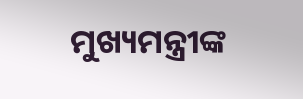ମୁଖ୍ୟମନ୍ତ୍ରୀଙ୍କ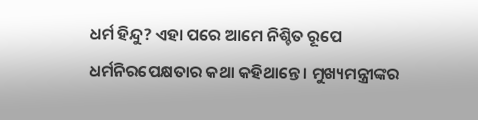ଧର୍ମ ହିନ୍ଦୁ? ଏହା ପରେ ଆମେ ନିଶ୍ଚିତ ରୂପେ ଧର୍ମନିରପେକ୍ଷତାର କଥା କହିଥାନ୍ତେ। ମୁଖ୍ୟମନ୍ତ୍ରୀଙ୍କର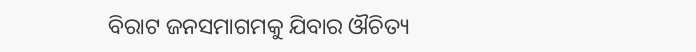ବିରାଟ ଜନସମାଗମକୁ ଯିବାର ଔଚିତ୍ୟ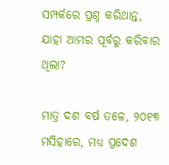ସମ୍ପର୍କରେ ପ୍ରଶ୍ନ କରିଥାନ୍ତ, ଯାହା ଆମର ପୂର୍ବରୁ କରିବାର ଥିଲା?

ମାତ୍ର ଦଶ ବର୍ଷ ତଳେ, ୨୦୧୩ ମସିହାରେ, ମଧ୍ୟ ପ୍ରଦେଶ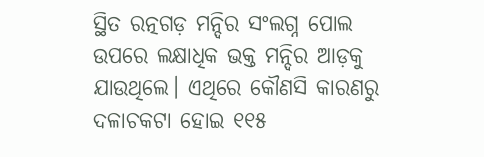ସ୍ଥିତ ରତ୍ନଗଡ଼ ମନ୍ଦିର ସଂଲଗ୍ନ ପୋଲ ଉପରେ ଲକ୍ଷାଧିକ ଭକ୍ତ ମନ୍ଦିର ଆଡ଼କୁ ଯାଉଥିଲେ। ଏଥିରେ କୌଣସି କାରଣରୁ ଦଳାଚକଟା ହୋଇ ୧୧୫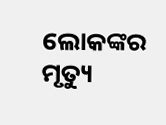ଲୋକଙ୍କର ମୃତ୍ୟୁ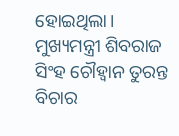ହୋଇଥିଲା। ମୁଖ୍ୟମନ୍ତ୍ରୀ ଶିବରାଜ ସିଂହ ଚୌହ୍ଵାନ ତୁରନ୍ତ ବିଚାର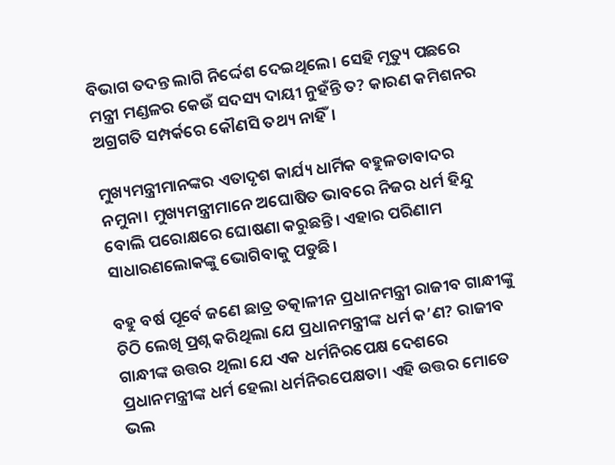ବିଭାଗ ତଦନ୍ତ ଲାଗି ନିର୍ଦ୍ଦେଶ ଦେଇଥିଲେ। ସେହି ମୃତ୍ୟୁ ପଛରେ ମନ୍ତ୍ରୀ ମଣ୍ଡଳର କେଉଁ ସଦସ୍ୟ ଦାୟୀ ନୁହଁନ୍ତି ତ? କାରଣ କମିଶନର ଅଗ୍ରଗତି ସମ୍ପର୍କରେ କୌଣସି ତଥ୍ୟ ନାହିଁ।

ମୁଖ୍ୟମନ୍ତ୍ରୀମାନଙ୍କର ଏତାଦୃଶ କାର୍ଯ୍ୟ ଧାର୍ମିକ ବହୁଳତାବାଦର ନମୁନା। ମୁଖ୍ୟମନ୍ତ୍ରୀମାନେ ଅଘୋଷିତ ଭାବରେ ନିଜର ଧର୍ମ ହିନ୍ଦୁ ବୋଲି ପରୋକ୍ଷରେ ଘୋଷଣା କରୁଛନ୍ତି। ଏହାର ପରିଣାମ ସାଧାରଣଲୋକଙ୍କୁ ଭୋଗିବାକୁ ପଡୁଛି।

ବହୁ ବର୍ଷ ପୂର୍ବେ ଜଣେ ଛାତ୍ର ତତ୍କାଳୀନ ପ୍ରଧାନମନ୍ତ୍ରୀ ରାଜୀବ ଗାନ୍ଧୀଙ୍କୁ ଚିଠି ଲେଖି ପ୍ରଶ୍ନ କରିଥିଲା ଯେ ପ୍ରଧାନମନ୍ତ୍ରୀଙ୍କ ଧର୍ମ କ’ଣ? ରାଜୀବ ଗାନ୍ଧୀଙ୍କ ଉତ୍ତର ଥିଲା ଯେ ଏକ ଧର୍ମନିରପେକ୍ଷ ଦେଶରେ ପ୍ରଧାନମନ୍ତ୍ରୀଙ୍କ ଧର୍ମ ହେଲା ଧର୍ମନିରପେକ୍ଷତା। ଏହି ଉତ୍ତର ମୋତେ ଭଲ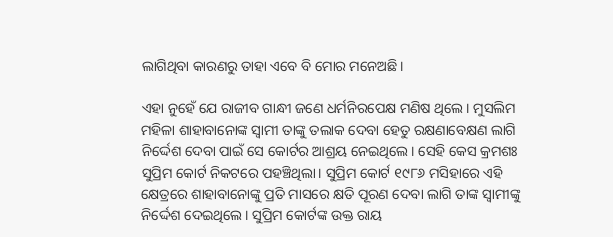ଲାଗିଥିବା କାରଣରୁ ତାହା ଏବେ ବି ମୋର ମନେଅଛି।

ଏହା ନୁହେଁ ଯେ ରାଜୀବ ଗାନ୍ଧୀ ଜଣେ ଧର୍ମନିରପେକ୍ଷ ମଣିଷ ଥିଲେ। ମୁସଲିମ ମହିଳା ଶାହାବାନୋଙ୍କ ସ୍ଵାମୀ ତାଙ୍କୁ ତଲାକ ଦେବା ହେତୁ ରକ୍ଷଣାବେକ୍ଷଣ ଲାଗି ନିର୍ଦ୍ଦେଶ ଦେବା ପାଇଁ ସେ କୋର୍ଟର ଆଶ୍ରୟ ନେଇଥିଲେ। ସେହି କେସ କ୍ରମଶଃ ସୁପ୍ରିମ କୋର୍ଟ ନିକଟରେ ପହଞ୍ଚିଥିଲା। ସୁପ୍ରିମ କୋର୍ଟ ୧୯୮୬ ମସିହାରେ ଏହି କ୍ଷେତ୍ରରେ ଶାହାବାନୋଙ୍କୁ ପ୍ରତି ମାସରେ କ୍ଷତି ପୂରଣ ଦେବା ଲାଗି ତାଙ୍କ ସ୍ଵାମୀଙ୍କୁ ନିର୍ଦ୍ଦେଶ ଦେଇଥିଲେ। ସୁପ୍ରିମ କୋର୍ଟଙ୍କ ଉକ୍ତ ରାୟ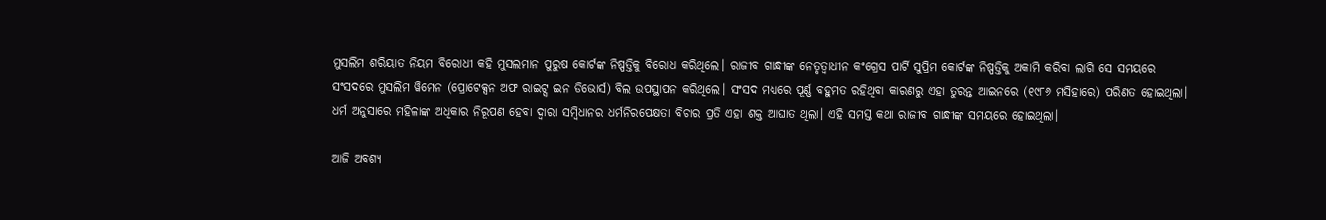ମୁସଲିମ ଶରିୟାତ ନିୟମ ବିରୋଧୀ କହି ମୁସଲମାନ ପୁରୁଷ କୋର୍ଟଙ୍କ ନିଷ୍ପତ୍ତିକୁ ବିରୋଧ କରିଥିଲେ। ରାଜୀବ ଗାନ୍ଧୀଙ୍କ ନେତୃତ୍ଵାଧୀନ କଂଗ୍ରେସ ପାର୍ଟି ସୁପ୍ରିମ କୋର୍ଟଙ୍କ ନିଷ୍ପତ୍ତିକୁ ଅକାମି କରିବା ଲାଗି ସେ ସମୟରେ ସଂସଦରେ ମୁସଲିମ ୱିମେନ (ପ୍ରୋଟେକ୍ସନ ଅଫ ରାଇଟ୍ସ ଇନ ଡିଭୋର୍ସ) ବିଲ ଉପସ୍ଥାପନ କରିଥିଲେ। ସଂସଦ ମଧ୍ୟରେ ପୂର୍ଣ୍ଣ ବହୁମତ ରହିଥିବା କାରଣରୁ ଏହା ତୁରନ୍ତ ଆଇନରେ (୧୯୮୬ ମସିହାରେ) ପରିଣତ ହୋଇଥିଲା। ଧର୍ମ ଅନୁସାରେ ମହିଳାଙ୍କ ଅଧିକାର ନିରୂପଣ ହେବା ଦ୍ଵାରା ସମ୍ବିଧାନର ଧର୍ମନିରପେକ୍ଷତା ବିଚାର ପ୍ରତି ଏହା ଶକ୍ତ ଆଘାତ ଥିଲା। ଏହି ସମସ୍ତ କଥା ରାଜୀବ ଗାନ୍ଧୀଙ୍କ ସମୟରେ ହୋଇଥିଲା।

ଆଜି ଅବଶ୍ୟ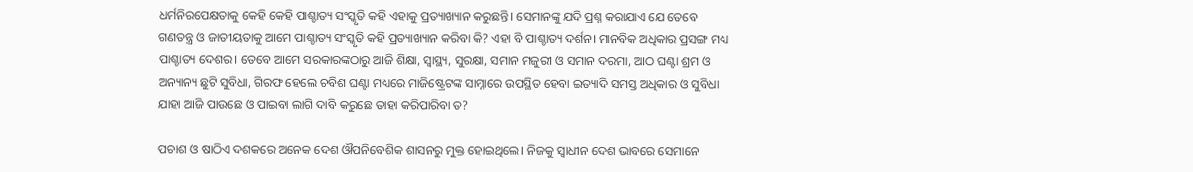ଧର୍ମନିରପେକ୍ଷତାକୁ କେହି କେହି ପାଶ୍ଚାତ୍ୟ ସଂସ୍କୃତି କହି ଏହାକୁ ପ୍ରତ୍ୟାଖ୍ୟାନ କରୁଛନ୍ତି। ସେମାନଙ୍କୁ ଯଦି ପ୍ରଶ୍ନ କରାଯାଏ ଯେ ତେବେ ଗଣତନ୍ତ୍ର ଓ ଜାତୀୟତାକୁ ଆମେ ପାଶ୍ଚାତ୍ୟ ସଂସ୍କୃତି କହି ପ୍ରତ୍ୟାଖ୍ୟାନ କରିବା କି? ଏହା ବି ପାଶ୍ଚାତ୍ୟ ଦର୍ଶନ। ମାନବିକ ଅଧିକାର ପ୍ରସଙ୍ଗ ମଧ୍ୟ ପାଶ୍ଚାତ୍ୟ ଦେଶର। ତେବେ ଆମେ ସରକାରଙ୍କଠାରୁ ଆଜି ଶିକ୍ଷା, ସ୍ୱାସ୍ଥ୍ୟ, ସୁରକ୍ଷା, ସମାନ ମଜୁରୀ ଓ ସମାନ ଦରମା, ଆଠ ଘଣ୍ଟା ଶ୍ରମ ଓ ଅନ୍ୟାନ୍ୟ ଛୁଟି ସୁବିଧା, ଗିରଫ ହେଲେ ଚବିଶ ଘଣ୍ଟା ମଧ୍ୟରେ ମାଜିଷ୍ଟ୍ରେଟଙ୍କ ସାମ୍ନାରେ ଉପସ୍ଥିତ ହେବା ଇତ୍ୟାଦି ସମସ୍ତ ଅଧିକାର ଓ ସୁବିଧା ଯାହା ଆଜି ପାଉଛେ ଓ ପାଇବା ଲାଗି ଦାବି କରୁଛେ ତାହା କରିପାରିବା ତ?

ପଚାଶ ଓ ଷାଠିଏ ଦଶକରେ ଅନେକ ଦେଶ ଔପନିବେଶିକ ଶାସନରୁ ମୁକ୍ତ ହୋଇଥିଲେ। ନିଜକୁ ସ୍ଵାଧୀନ ଦେଶ ଭାବରେ ସେମାନେ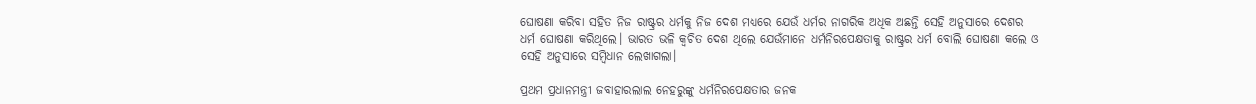ଘୋଷଣା କରିବା ସହିତ ନିଜ ରାଷ୍ଟ୍ରର ଧର୍ମକୁ ନିଜ ଦେଶ ମଧ୍ୟରେ ଯେଉଁ ଧର୍ମର ନାଗରିକ ଅଧିକ ଅଛନ୍ତି ସେହି ଅନୁସାରେ ଦେଶର ଧର୍ମ ଘୋଷଣା କରିଥିଲେ। ଭାରତ ଭଳି କ୍ଵଚିତ ଦେଶ ଥିଲେ ଯେଉଁମାନେ ଧର୍ମନିରପେକ୍ଷତାକୁ ରାଷ୍ଟ୍ରର ଧର୍ମ ବୋଲି ଘୋଷଣା କଲେ ଓ ସେହି ଅନୁସାରେ ସମ୍ବିଧାନ ଲେଖାଗଲା।

ପ୍ରଥମ ପ୍ରଧାନମନ୍ତ୍ରୀ ଜବାହାରଲାଲ ନେହରୁଙ୍କୁ ଧର୍ମନିରପେକ୍ଷତାର ଜନକ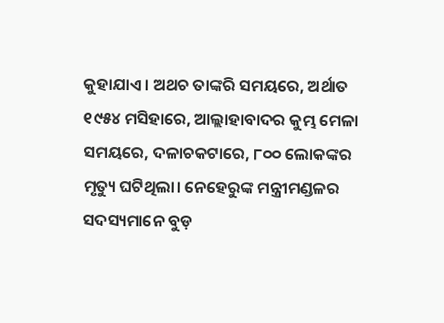କୁହାଯାଏ। ଅଥଚ ତାଙ୍କରି ସମୟରେ, ଅର୍ଥାତ ୧୯୫୪ ମସିହାରେ, ଆଲ୍ଲାହାବାଦର କୁମ୍ଭ ମେଳା ସମୟରେ, ଦଳାଚକଟାରେ, ୮୦୦ ଲୋକଙ୍କର ମୃତ୍ୟୁ ଘଟିଥିଲା। ନେହେରୁଙ୍କ ମନ୍ତ୍ରୀମଣ୍ଡଳର ସଦସ୍ୟମାନେ ବୁଡ଼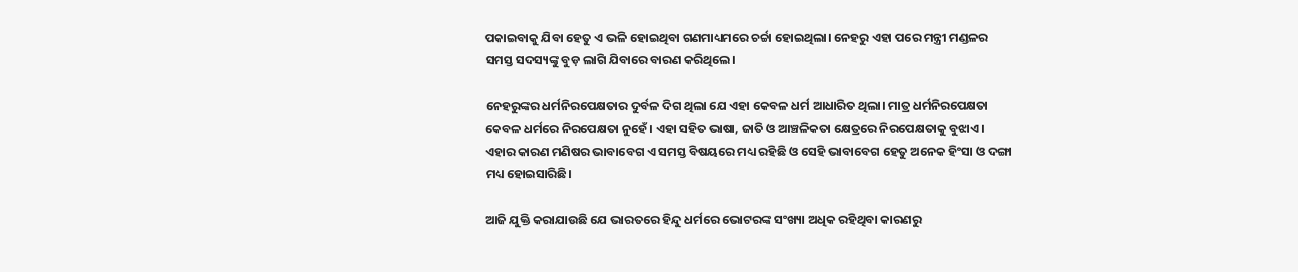ପକାଇବାକୁ ଯିବା ହେତୁ ଏ ଭଳି ହୋଇଥିବା ଗଣମାଧ୍ୟମରେ ଚର୍ଚ୍ଚା ହୋଇଥିଲା। ନେହରୁ ଏହା ପରେ ମନ୍ତ୍ରୀ ମଣ୍ଡଳର ସମସ୍ତ ସଦସ୍ୟଙ୍କୁ ବୁଡ଼ ଲାଗି ଯିବାରେ ବାରଣ କରିଥିଲେ।

ନେହରୁଙ୍କର ଧର୍ମନିରପେକ୍ଷତାର ଦୁର୍ବଳ ଦିଗ ଥିଲା ଯେ ଏହା କେବଳ ଧର୍ମ ଆଧାରିତ ଥିଲା। ମାତ୍ର ଧର୍ମନିରପେକ୍ଷତା କେବଳ ଧର୍ମରେ ନିରପେକ୍ଷତା ନୁହେଁ। ଏହା ସହିତ ଭାଷା, ଜାତି ଓ ଆଞ୍ଚଳିକତା କ୍ଷେତ୍ରରେ ନିରପେକ୍ଷତାକୁ ବୁଝାଏ। ଏହାର କାରଣ ମଣିଷର ଭାବାବେଗ ଏ ସମସ୍ତ ବିଷୟରେ ମଧ୍ୟ ରହିଛି ଓ ସେହି ଭାବାବେଗ ହେତୁ ଅନେକ ହିଂସା ଓ ଦଙ୍ଗା ମଧ୍ୟ ହୋଇସାରିଛି।

ଆଜି ଯୁକ୍ତି କରାଯାଉଛି ଯେ ଭାରତରେ ହିନ୍ଦୁ ଧର୍ମରେ ଭୋଟରଙ୍କ ସଂଖ୍ୟା ଅଧିକ ରହିଥିବା କାରଣରୁ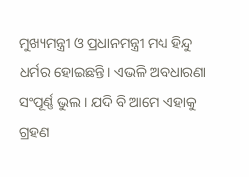ମୁଖ୍ୟମନ୍ତ୍ରୀ ଓ ପ୍ରଧାନମନ୍ତ୍ରୀ ମଧ୍ୟ ହିନ୍ଦୁ ଧର୍ମର ହୋଇଛନ୍ତି। ଏଭଳି ଅବଧାରଣା ସଂପୂର୍ଣ୍ଣ ଭୁଲ। ଯଦି ବି ଆମେ ଏହାକୁ ଗ୍ରହଣ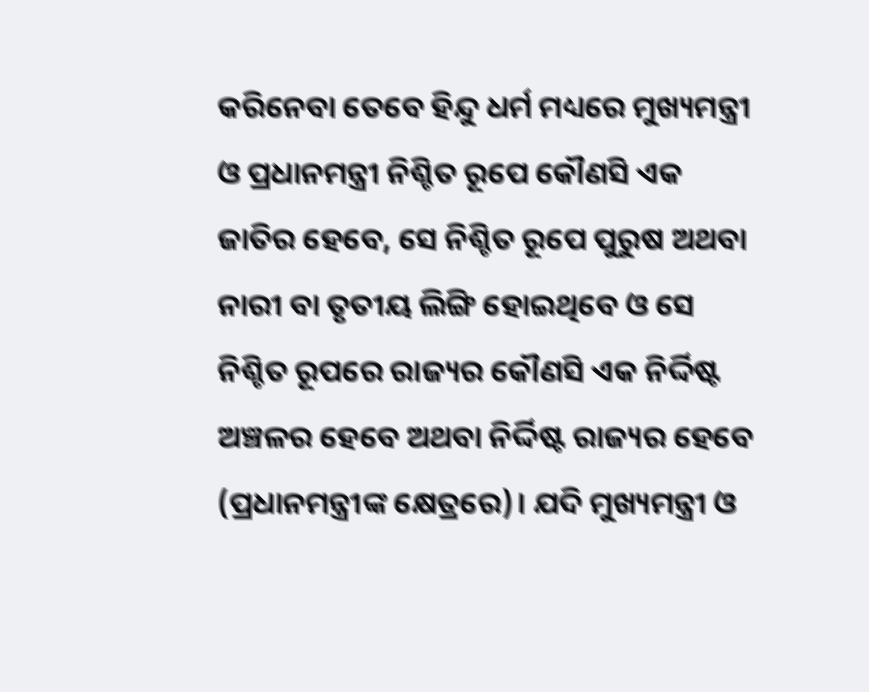କରିନେବା ତେବେ ହିନ୍ଦୁ ଧର୍ମ ମଧ୍ୟରେ ମୁଖ୍ୟମନ୍ତ୍ରୀ ଓ ପ୍ରଧାନମନ୍ତ୍ରୀ ନିଶ୍ଚିତ ରୂପେ କୌଣସି ଏକ ଜାତିର ହେବେ, ସେ ନିଶ୍ଚିତ ରୂପେ ପୁରୁଷ ଅଥବା ନାରୀ ବା ତୃତୀୟ ଲିଙ୍ଗି ହୋଇଥିବେ ଓ ସେ ନିଶ୍ଚିତ ରୂପରେ ରାଜ୍ୟର କୌଣସି ଏକ ନିର୍ଦ୍ଦିଷ୍ଟ ଅଞ୍ଚଳର ହେବେ ଅଥବା ନିର୍ଦ୍ଦିଷ୍ଟ ରାଜ୍ୟର ହେବେ (ପ୍ରଧାନମନ୍ତ୍ରୀଙ୍କ କ୍ଷେତ୍ରରେ)। ଯଦି ମୁଖ୍ୟମନ୍ତ୍ରୀ ଓ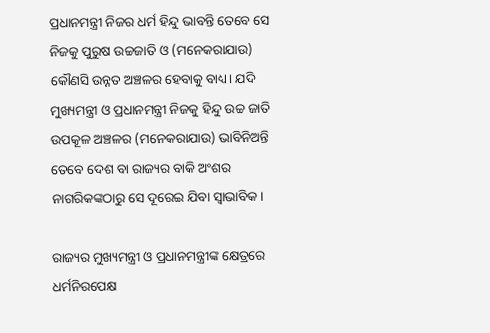ପ୍ରଧାନମନ୍ତ୍ରୀ ନିଜର ଧର୍ମ ହିନ୍ଦୁ ଭାବନ୍ତି ତେବେ ସେ ନିଜକୁ ପୁରୁଷ ଉଚ୍ଚଜାତି ଓ (ମନେକରାଯାଉ) କୌଣସି ଉନ୍ନତ ଅଞ୍ଚଳର ହେବାକୁ ବାଧ୍ୟ। ଯଦି ମୁଖ୍ୟମନ୍ତ୍ରୀ ଓ ପ୍ରଧାନମନ୍ତ୍ରୀ ନିଜକୁ ହିନ୍ଦୁ ଉଚ୍ଚ ଜାତି ଉପକୂଳ ଅଞ୍ଚଳର (ମନେକରାଯାଉ) ଭାବିନିଅନ୍ତି ତେବେ ଦେଶ ବା ରାଜ୍ୟର ବାକି ଅଂଶର ନାଗରିକଙ୍କଠାରୁ ସେ ଦୂରେଇ ଯିବା ସ୍ଵାଭାବିକ।

ରାଜ୍ୟର ମୁଖ୍ୟମନ୍ତ୍ରୀ ଓ ପ୍ରଧାନମନ୍ତ୍ରୀଙ୍କ କ୍ଷେତ୍ରରେ ଧର୍ମନିରପେକ୍ଷ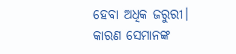ହେବା ଅଧିକ ଜରୁରୀ। କାରଣ ସେମାନଙ୍କ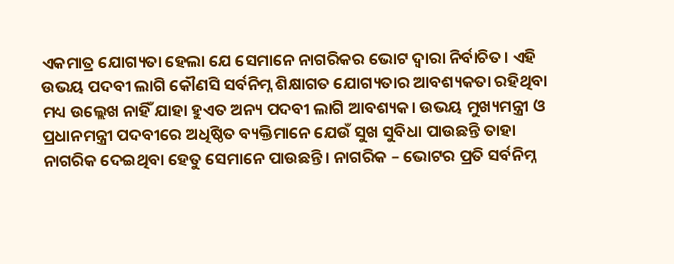ଏକମାତ୍ର ଯୋଗ୍ୟତା ହେଲା ଯେ ସେମାନେ ନାଗରିକର ଭୋଟ ଦ୍ଵାରା ନିର୍ବାଚିତ। ଏହି ଉଭୟ ପଦବୀ ଲାଗି କୌଣସି ସର୍ବନିମ୍ନ ଶିକ୍ଷାଗତ ଯୋଗ୍ୟତାର ଆବଶ୍ୟକତା ରହିଥିବା ମଧ୍ୟ ଉଲ୍ଲେଖ ନାହିଁ ଯାହା ହୁଏତ ଅନ୍ୟ ପଦବୀ ଲାଗି ଆବଶ୍ୟକ। ଉଭୟ ମୁଖ୍ୟମନ୍ତ୍ରୀ ଓ ପ୍ରଧାନମନ୍ତ୍ରୀ ପଦବୀରେ ଅଧିଷ୍ଠିତ ବ୍ୟକ୍ତିମାନେ ଯେଉଁ ସୁଖ ସୁବିଧା ପାଉଛନ୍ତି ତାହା ନାଗରିକ ଦେଇଥିବା ହେତୁ ସେମାନେ ପାଉଛନ୍ତି। ନାଗରିକ – ଭୋଟର ପ୍ରତି ସର୍ବନିମ୍ନ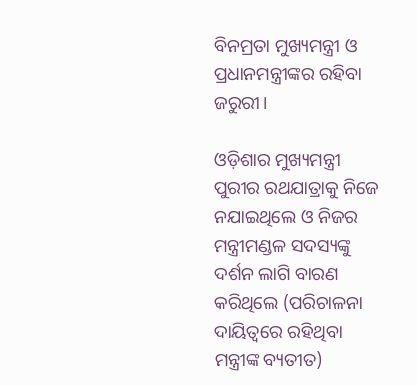ବିନମ୍ରତା ମୁଖ୍ୟମନ୍ତ୍ରୀ ଓ ପ୍ରଧାନମନ୍ତ୍ରୀଙ୍କର ରହିବା ଜରୁରୀ।

ଓଡ଼ିଶାର ମୁଖ୍ୟମନ୍ତ୍ରୀ ପୁରୀର ରଥଯାତ୍ରାକୁ ନିଜେ ନଯାଇଥିଲେ ଓ ନିଜର ମନ୍ତ୍ରୀମଣ୍ଡଳ ସଦସ୍ୟଙ୍କୁ ଦର୍ଶନ ଲାଗି ବାରଣ କରିଥିଲେ (ପରିଚାଳନା ଦାୟିତ୍ଵରେ ରହିଥିବା ମନ୍ତ୍ରୀଙ୍କ ବ୍ୟତୀତ)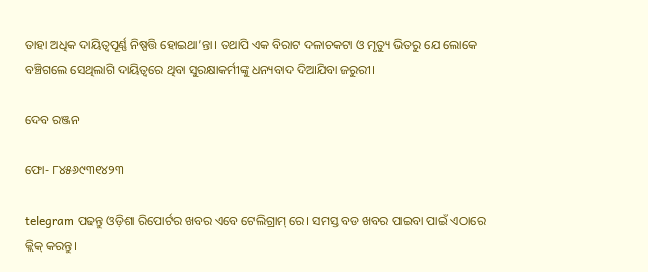ତାହା ଅଧିକ ଦାୟିତ୍ଵପୂର୍ଣ୍ଣ ନିଷ୍ପତ୍ତି ହୋଇଥା’ନ୍ତା। ତଥାପି ଏକ ବିରାଟ ଦଳାଚକଟା ଓ ମୃତ୍ୟୁ ଭିତରୁ ଯେ ଲୋକେ ବଞ୍ଚିଗଲେ ସେଥିଲାଗି ଦାୟିତ୍ଵରେ ଥିବା ସୁରକ୍ଷାକର୍ମୀଙ୍କୁ ଧନ୍ୟବାଦ ଦିଆଯିବା ଜରୁରୀ।

ଦେବ ରଞ୍ଜନ

ଫୋ- ୮୪୫୬୯୩୧୪୨୩

telegram ପଢନ୍ତୁ ଓଡ଼ିଶା ରିପୋର୍ଟର ଖବର ଏବେ ଟେଲିଗ୍ରାମ୍ ରେ। ସମସ୍ତ ବଡ ଖବର ପାଇବା ପାଇଁ ଏଠାରେ କ୍ଲିକ୍ କରନ୍ତୁ।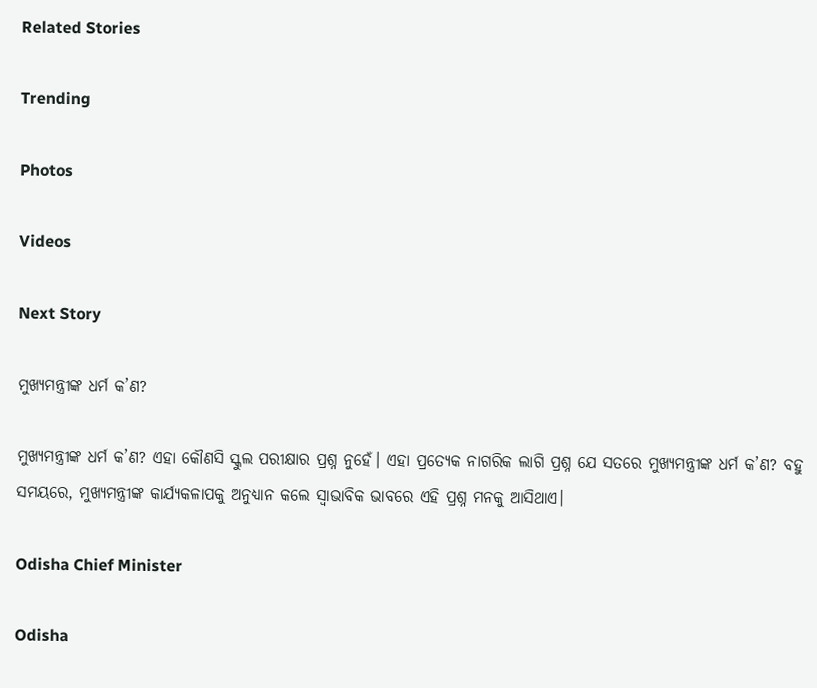Related Stories

Trending

Photos

Videos

Next Story

ମୁଖ୍ୟମନ୍ତ୍ରୀଙ୍କ ଧର୍ମ କ’ଣ?

ମୁଖ୍ୟମନ୍ତ୍ରୀଙ୍କ ଧର୍ମ କ’ଣ? ଏହା କୌଣସି ସ୍କୁଲ ପରୀକ୍ଷାର ପ୍ରଶ୍ନ ନୁହେଁ। ଏହା ପ୍ରତ୍ୟେକ ନାଗରିକ ଲାଗି ପ୍ରଶ୍ନ ଯେ ସତରେ ମୁଖ୍ୟମନ୍ତ୍ରୀଙ୍କ ଧର୍ମ କ’ଣ? ବହୁ ସମୟରେ, ମୁଖ୍ୟମନ୍ତ୍ରୀଙ୍କ କାର୍ଯ୍ୟକଳାପକୁ ଅନୁଧ୍ୟାନ କଲେ ସ୍ଵାଭାବିକ ଭାବରେ ଏହି ପ୍ରଶ୍ନ ମନକୁ ଆସିଥାଏ।

Odisha Chief Minister

Odisha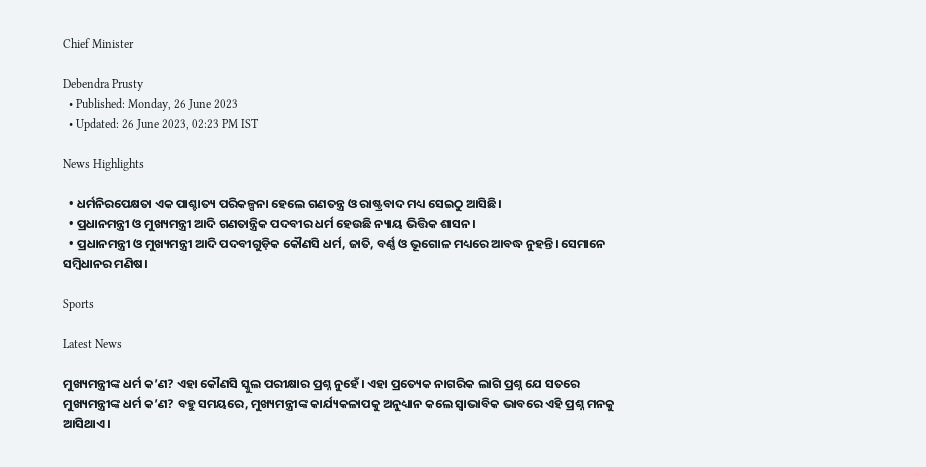Chief Minister

Debendra Prusty
  • Published: Monday, 26 June 2023
  • Updated: 26 June 2023, 02:23 PM IST

News Highlights

  • ଧର୍ମନିରପେକ୍ଷତା ଏକ ପାଶ୍ଚାତ୍ୟ ପରିକଳ୍ପନା ହେଲେ ଗଣତନ୍ତ୍ର ଓ ରାଷ୍ଟ୍ରବାଦ ମଧ୍ୟ ସେଇଠୁ ଆସିଛି।
  • ପ୍ରଧାନମନ୍ତ୍ରୀ ଓ ମୁଖ୍ୟମନ୍ତ୍ରୀ ଆଦି ଗଣତାନ୍ତ୍ରିକ ପଦବୀର ଧର୍ମ ହେଉଛି ନ୍ୟାୟ ଭିତ୍ତିକ ଶାସନ।
  • ପ୍ରଧାନମନ୍ତ୍ରୀ ଓ ମୁଖ୍ୟମନ୍ତ୍ରୀ ଆଦି ପଦବୀଗୁଡ଼ିକ କୌଣସି ଧର୍ମ, ଜାତି, ବର୍ଣ୍ଣ ଓ ଭୂଗୋଳ ମଧ୍ୟରେ ଆବଦ୍ଧ ନୁହନ୍ତି। ସେମାନେ ସମ୍ବିଧାନର ମଣିଷ।

Sports

Latest News

ମୁଖ୍ୟମନ୍ତ୍ରୀଙ୍କ ଧର୍ମ କ’ଣ? ଏହା କୌଣସି ସ୍କୁଲ ପରୀକ୍ଷାର ପ୍ରଶ୍ନ ନୁହେଁ। ଏହା ପ୍ରତ୍ୟେକ ନାଗରିକ ଲାଗି ପ୍ରଶ୍ନ ଯେ ସତରେ ମୁଖ୍ୟମନ୍ତ୍ରୀଙ୍କ ଧର୍ମ କ’ଣ? ବହୁ ସମୟରେ, ମୁଖ୍ୟମନ୍ତ୍ରୀଙ୍କ କାର୍ଯ୍ୟକଳାପକୁ ଅନୁଧ୍ୟାନ କଲେ ସ୍ଵାଭାବିକ ଭାବରେ ଏହି ପ୍ରଶ୍ନ ମନକୁ ଆସିଥାଏ।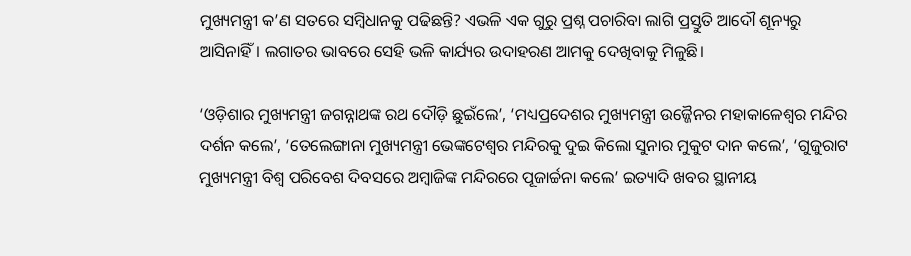ମୁଖ୍ୟମନ୍ତ୍ରୀ କ’ଣ ସତରେ ସମ୍ବିଧାନକୁ ପଢିଛନ୍ତି? ଏଭଳି ଏକ ଗୁରୁ ପ୍ରଶ୍ନ ପଚାରିବା ଲାଗି ପ୍ରସ୍ତୁତି ଆଦୌ ଶୂନ୍ୟରୁ ଆସିନାହିଁ। ଲଗାତର ଭାବରେ ସେହି ଭଳି କାର୍ଯ୍ୟର ଉଦାହରଣ ଆମକୁ ଦେଖିବାକୁ ମିଳୁଛି।

‘ଓଡ଼ିଶାର ମୁଖ୍ୟମନ୍ତ୍ରୀ ଜଗନ୍ନାଥଙ୍କ ରଥ ଦୌଡ଼ି ଛୁଇଁଲେ’, ‘ମଧ୍ୟପ୍ରଦେଶର ମୁଖ୍ୟମନ୍ତ୍ରୀ ଉଜ୍ଜୈନର ମହାକାଳେଶ୍ଵର ମନ୍ଦିର ଦର୍ଶନ କଲେ’, ‘ତେଲେଙ୍ଗାନା ମୁଖ୍ୟମନ୍ତ୍ରୀ ଭେଙ୍କଟେଶ୍ଵର ମନ୍ଦିରକୁ ଦୁଇ କିଲୋ ସୁନାର ମୁକୁଟ ଦାନ କଲେ’, ‘ଗୁଜୁରାଟ ମୁଖ୍ୟମନ୍ତ୍ରୀ ବିଶ୍ଵ ପରିବେଶ ଦିବସରେ ଅମ୍ବାଜିଙ୍କ ମନ୍ଦିରରେ ପୂଜାର୍ଚ୍ଚନା କଲେ’ ଇତ୍ୟାଦି ଖବର ସ୍ଥାନୀୟ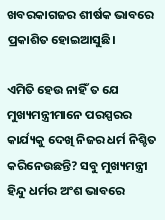ଖବରକାଗଜର ଶୀର୍ଷକ ଭାବରେ ପ୍ରକାଶିତ ହୋଇଆସୁଛି।

ଏମିତି ହେଉ ନାହିଁ ତ ଯେ ମୁଖ୍ୟମନ୍ତ୍ରୀମାନେ ପରସ୍ପରର କାର୍ଯ୍ୟକୁ ଦେଖି ନିଜର ଧର୍ମ ନିଶ୍ଚିତ କରିନେଉଛନ୍ତି? ସବୁ ମୁଖ୍ୟମନ୍ତ୍ରୀ ହିନ୍ଦୁ ଧର୍ମର ଅଂଶ ଭାବରେ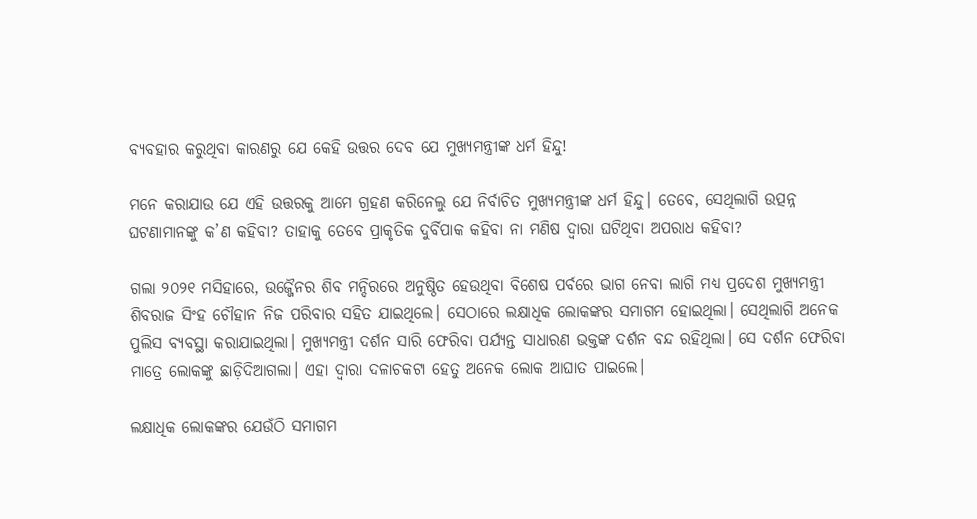ବ୍ୟବହାର କରୁଥିବା କାରଣରୁ ଯେ କେହି ଉତ୍ତର ଦେବ ଯେ ମୁଖ୍ୟମନ୍ତ୍ରୀଙ୍କ ଧର୍ମ ହିନ୍ଦୁ!

ମନେ କରାଯାଉ ଯେ ଏହି ଉତ୍ତରକୁ ଆମେ ଗ୍ରହଣ କରିନେଲୁ ଯେ ନିର୍ବାଚିତ ମୁଖ୍ୟମନ୍ତ୍ରୀଙ୍କ ଧର୍ମ ହିନ୍ଦୁ। ତେବେ, ସେଥିଲାଗି ଉତ୍ପନ୍ନ ଘଟଣାମାନଙ୍କୁ କ’ଣ କହିବା? ତାହାକୁ ତେବେ ପ୍ରାକୃତିକ ଦୁର୍ବିପାକ କହିବା ନା ମଣିଷ ଦ୍ଵାରା ଘଟିଥିବା ଅପରାଧ କହିବା?

ଗଲା ୨୦୨୧ ମସିହାରେ, ଉଜ୍ଜୈନର ଶିବ ମନ୍ଦିରରେ ଅନୁଷ୍ଠିତ ହେଉଥିବା ବିଶେଷ ପର୍ବରେ ଭାଗ ନେବା ଲାଗି ମଧ୍ୟ ପ୍ରଦେଶ ମୁଖ୍ୟମନ୍ତ୍ରୀ ଶିବରାଜ ସିଂହ ଚୌହାନ ନିଜ ପରିବାର ସହିତ ଯାଇଥିଲେ। ସେଠାରେ ଲକ୍ଷାଧିକ ଲୋକଙ୍କର ସମାଗମ ହୋଇଥିଲା। ସେଥିଲାଗି ଅନେକ ପୁଲିସ ବ୍ୟବସ୍ଥା କରାଯାଇଥିଲା। ମୁଖ୍ୟମନ୍ତ୍ରୀ ଦର୍ଶନ ସାରି ଫେରିବା ପର୍ଯ୍ୟନ୍ତ ସାଧାରଣ ଭକ୍ତଙ୍କ ଦର୍ଶନ ବନ୍ଦ ରହିଥିଲା। ସେ ଦର୍ଶନ ଫେରିବା ମାତ୍ରେ ଲୋକଙ୍କୁ ଛାଡ଼ିଦିଆଗଲା। ଏହା ଦ୍ଵାରା ଦଳାଚକଟା ହେତୁ ଅନେକ ଲୋକ ଆଘାତ ପାଇଲେ।

ଲକ୍ଷାଧିକ ଲୋକଙ୍କର ଯେଉଁଠି ସମାଗମ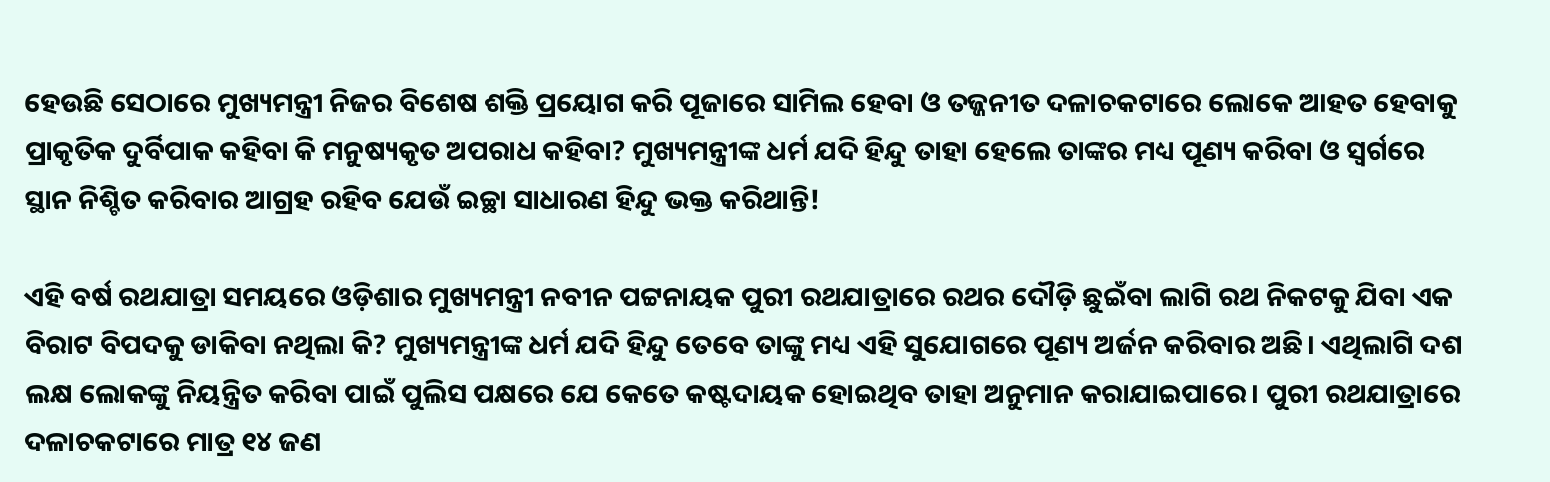ହେଉଛି ସେଠାରେ ମୁଖ୍ୟମନ୍ତ୍ରୀ ନିଜର ବିଶେଷ ଶକ୍ତି ପ୍ରୟୋଗ କରି ପୂଜାରେ ସାମିଲ ହେବା ଓ ତଜ୍ଜନୀତ ଦଳାଚକଟାରେ ଲୋକେ ଆହତ ହେବାକୁ ପ୍ରାକୃତିକ ଦୁର୍ବିପାକ କହିବା କି ମନୁଷ୍ୟକୃତ ଅପରାଧ କହିବା? ମୁଖ୍ୟମନ୍ତ୍ରୀଙ୍କ ଧର୍ମ ଯଦି ହିନ୍ଦୁ ତାହା ହେଲେ ତାଙ୍କର ମଧ୍ୟ ପୂଣ୍ୟ କରିବା ଓ ସ୍ଵର୍ଗରେ ସ୍ଥାନ ନିଶ୍ଚିତ କରିବାର ଆଗ୍ରହ ରହିବ ଯେଉଁ ଇଚ୍ଛା ସାଧାରଣ ହିନ୍ଦୁ ଭକ୍ତ କରିଥାନ୍ତି!

ଏହି ବର୍ଷ ରଥଯାତ୍ରା ସମୟରେ ଓଡ଼ିଶାର ମୁଖ୍ୟମନ୍ତ୍ରୀ ନବୀନ ପଟ୍ଟନାୟକ ପୁରୀ ରଥଯାତ୍ରାରେ ରଥର ଦୌଡ଼ି ଛୁଇଁବା ଲାଗି ରଥ ନିକଟକୁ ଯିବା ଏକ ବିରାଟ ବିପଦକୁ ଡାକିବା ନଥିଲା କି? ମୁଖ୍ୟମନ୍ତ୍ରୀଙ୍କ ଧର୍ମ ଯଦି ହିନ୍ଦୁ ତେବେ ତାଙ୍କୁ ମଧ୍ୟ ଏହି ସୁଯୋଗରେ ପୂଣ୍ୟ ଅର୍ଜନ କରିବାର ଅଛି। ଏଥିଲାଗି ଦଶ ଲକ୍ଷ ଲୋକଙ୍କୁ ନିୟନ୍ତ୍ରିତ କରିବା ପାଇଁ ପୁଲିସ ପକ୍ଷରେ ଯେ କେତେ କଷ୍ଟଦାୟକ ହୋଇଥିବ ତାହା ଅନୁମାନ କରାଯାଇପାରେ। ପୁରୀ ରଥଯାତ୍ରାରେ ଦଳାଚକଟାରେ ମାତ୍ର ୧୪ ଜଣ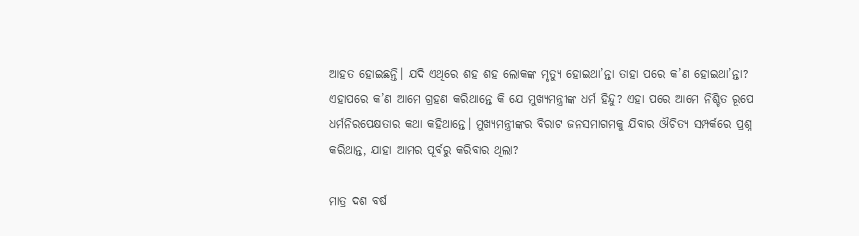ଆହତ ହୋଇଛନ୍ତି। ଯଦି ଏଥିରେ ଶହ ଶହ ଲୋକଙ୍କ ମୃତ୍ୟୁ ହୋଇଥା’ନ୍ତା ତାହା ପରେ କ’ଣ ହୋଇଥା’ନ୍ତା? ଏହାପରେ କ’ଣ ଆମେ ଗ୍ରହଣ କରିଥାନ୍ତେ କି ଯେ ମୁଖ୍ୟମନ୍ତ୍ରୀଙ୍କ ଧର୍ମ ହିନ୍ଦୁ? ଏହା ପରେ ଆମେ ନିଶ୍ଚିତ ରୂପେ ଧର୍ମନିରପେକ୍ଷତାର କଥା କହିଥାନ୍ତେ। ମୁଖ୍ୟମନ୍ତ୍ରୀଙ୍କର ବିରାଟ ଜନସମାଗମକୁ ଯିବାର ଔଚିତ୍ୟ ସମ୍ପର୍କରେ ପ୍ରଶ୍ନ କରିଥାନ୍ତ, ଯାହା ଆମର ପୂର୍ବରୁ କରିବାର ଥିଲା?

ମାତ୍ର ଦଶ ବର୍ଷ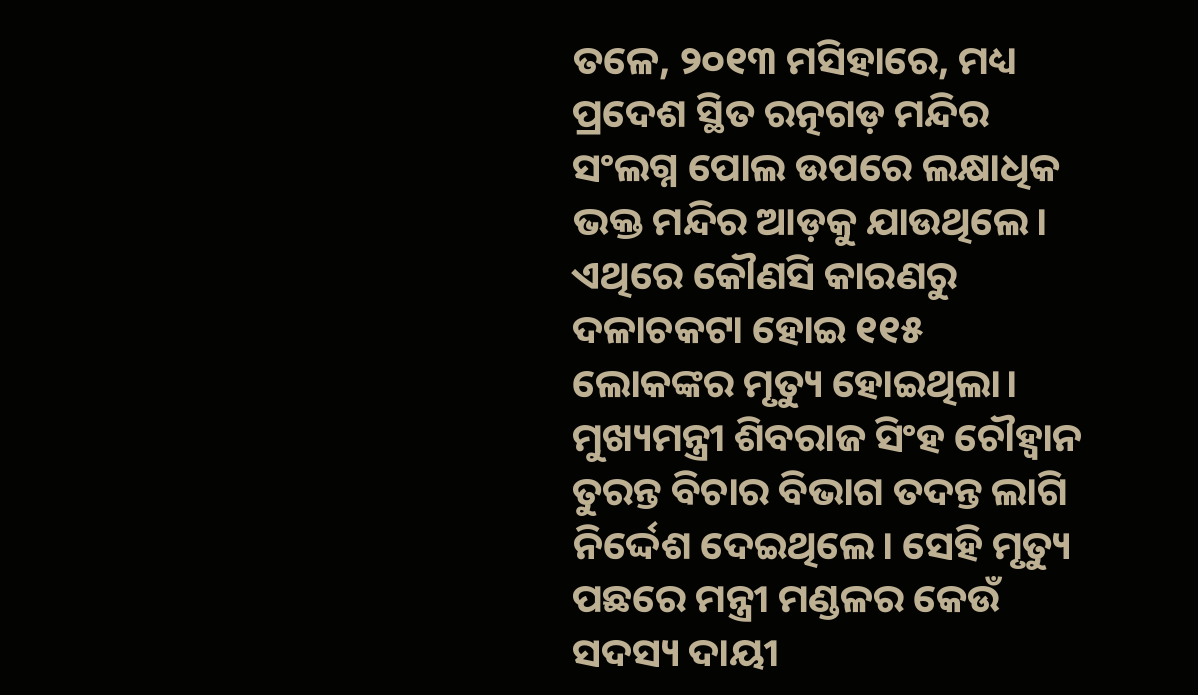ତଳେ, ୨୦୧୩ ମସିହାରେ, ମଧ୍ୟ ପ୍ରଦେଶ ସ୍ଥିତ ରତ୍ନଗଡ଼ ମନ୍ଦିର ସଂଲଗ୍ନ ପୋଲ ଉପରେ ଲକ୍ଷାଧିକ ଭକ୍ତ ମନ୍ଦିର ଆଡ଼କୁ ଯାଉଥିଲେ। ଏଥିରେ କୌଣସି କାରଣରୁ ଦଳାଚକଟା ହୋଇ ୧୧୫ ଲୋକଙ୍କର ମୃତ୍ୟୁ ହୋଇଥିଲା। ମୁଖ୍ୟମନ୍ତ୍ରୀ ଶିବରାଜ ସିଂହ ଚୌହ୍ଵାନ ତୁରନ୍ତ ବିଚାର ବିଭାଗ ତଦନ୍ତ ଲାଗି ନିର୍ଦ୍ଦେଶ ଦେଇଥିଲେ। ସେହି ମୃତ୍ୟୁ ପଛରେ ମନ୍ତ୍ରୀ ମଣ୍ଡଳର କେଉଁ ସଦସ୍ୟ ଦାୟୀ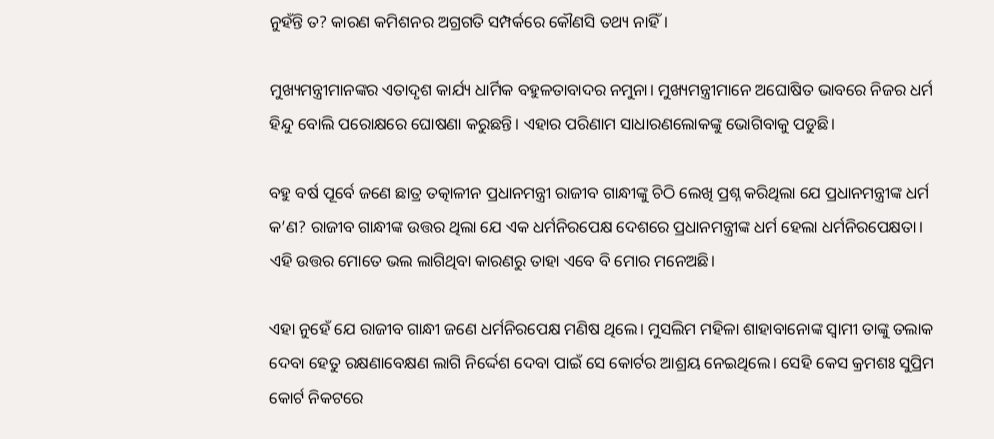ନୁହଁନ୍ତି ତ? କାରଣ କମିଶନର ଅଗ୍ରଗତି ସମ୍ପର୍କରେ କୌଣସି ତଥ୍ୟ ନାହିଁ।

ମୁଖ୍ୟମନ୍ତ୍ରୀମାନଙ୍କର ଏତାଦୃଶ କାର୍ଯ୍ୟ ଧାର୍ମିକ ବହୁଳତାବାଦର ନମୁନା। ମୁଖ୍ୟମନ୍ତ୍ରୀମାନେ ଅଘୋଷିତ ଭାବରେ ନିଜର ଧର୍ମ ହିନ୍ଦୁ ବୋଲି ପରୋକ୍ଷରେ ଘୋଷଣା କରୁଛନ୍ତି। ଏହାର ପରିଣାମ ସାଧାରଣଲୋକଙ୍କୁ ଭୋଗିବାକୁ ପଡୁଛି।

ବହୁ ବର୍ଷ ପୂର୍ବେ ଜଣେ ଛାତ୍ର ତତ୍କାଳୀନ ପ୍ରଧାନମନ୍ତ୍ରୀ ରାଜୀବ ଗାନ୍ଧୀଙ୍କୁ ଚିଠି ଲେଖି ପ୍ରଶ୍ନ କରିଥିଲା ଯେ ପ୍ରଧାନମନ୍ତ୍ରୀଙ୍କ ଧର୍ମ କ’ଣ? ରାଜୀବ ଗାନ୍ଧୀଙ୍କ ଉତ୍ତର ଥିଲା ଯେ ଏକ ଧର୍ମନିରପେକ୍ଷ ଦେଶରେ ପ୍ରଧାନମନ୍ତ୍ରୀଙ୍କ ଧର୍ମ ହେଲା ଧର୍ମନିରପେକ୍ଷତା। ଏହି ଉତ୍ତର ମୋତେ ଭଲ ଲାଗିଥିବା କାରଣରୁ ତାହା ଏବେ ବି ମୋର ମନେଅଛି।

ଏହା ନୁହେଁ ଯେ ରାଜୀବ ଗାନ୍ଧୀ ଜଣେ ଧର୍ମନିରପେକ୍ଷ ମଣିଷ ଥିଲେ। ମୁସଲିମ ମହିଳା ଶାହାବାନୋଙ୍କ ସ୍ଵାମୀ ତାଙ୍କୁ ତଲାକ ଦେବା ହେତୁ ରକ୍ଷଣାବେକ୍ଷଣ ଲାଗି ନିର୍ଦ୍ଦେଶ ଦେବା ପାଇଁ ସେ କୋର୍ଟର ଆଶ୍ରୟ ନେଇଥିଲେ। ସେହି କେସ କ୍ରମଶଃ ସୁପ୍ରିମ କୋର୍ଟ ନିକଟରେ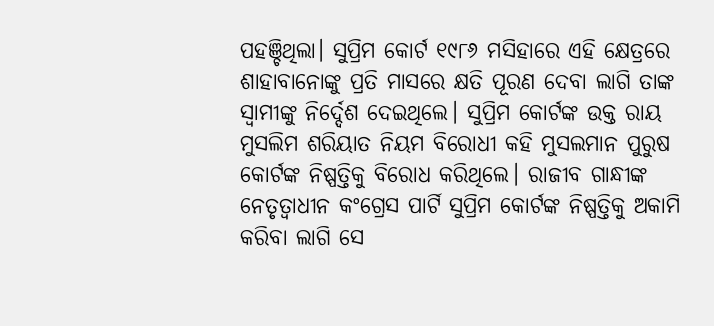ପହଞ୍ଚିଥିଲା। ସୁପ୍ରିମ କୋର୍ଟ ୧୯୮୬ ମସିହାରେ ଏହି କ୍ଷେତ୍ରରେ ଶାହାବାନୋଙ୍କୁ ପ୍ରତି ମାସରେ କ୍ଷତି ପୂରଣ ଦେବା ଲାଗି ତାଙ୍କ ସ୍ଵାମୀଙ୍କୁ ନିର୍ଦ୍ଦେଶ ଦେଇଥିଲେ। ସୁପ୍ରିମ କୋର୍ଟଙ୍କ ଉକ୍ତ ରାୟ ମୁସଲିମ ଶରିୟାତ ନିୟମ ବିରୋଧୀ କହି ମୁସଲମାନ ପୁରୁଷ କୋର୍ଟଙ୍କ ନିଷ୍ପତ୍ତିକୁ ବିରୋଧ କରିଥିଲେ। ରାଜୀବ ଗାନ୍ଧୀଙ୍କ ନେତୃତ୍ଵାଧୀନ କଂଗ୍ରେସ ପାର୍ଟି ସୁପ୍ରିମ କୋର୍ଟଙ୍କ ନିଷ୍ପତ୍ତିକୁ ଅକାମି କରିବା ଲାଗି ସେ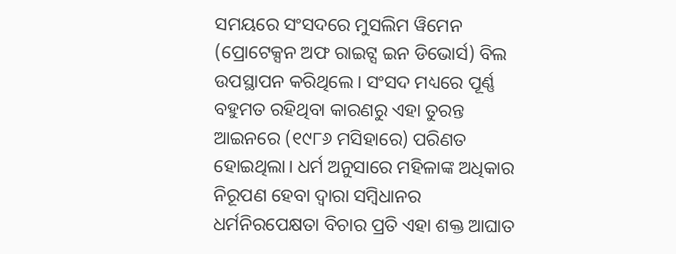ସମୟରେ ସଂସଦରେ ମୁସଲିମ ୱିମେନ (ପ୍ରୋଟେକ୍ସନ ଅଫ ରାଇଟ୍ସ ଇନ ଡିଭୋର୍ସ) ବିଲ ଉପସ୍ଥାପନ କରିଥିଲେ। ସଂସଦ ମଧ୍ୟରେ ପୂର୍ଣ୍ଣ ବହୁମତ ରହିଥିବା କାରଣରୁ ଏହା ତୁରନ୍ତ ଆଇନରେ (୧୯୮୬ ମସିହାରେ) ପରିଣତ ହୋଇଥିଲା। ଧର୍ମ ଅନୁସାରେ ମହିଳାଙ୍କ ଅଧିକାର ନିରୂପଣ ହେବା ଦ୍ଵାରା ସମ୍ବିଧାନର ଧର୍ମନିରପେକ୍ଷତା ବିଚାର ପ୍ରତି ଏହା ଶକ୍ତ ଆଘାତ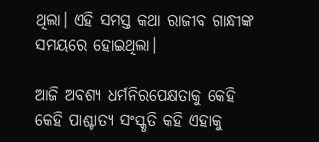ଥିଲା। ଏହି ସମସ୍ତ କଥା ରାଜୀବ ଗାନ୍ଧୀଙ୍କ ସମୟରେ ହୋଇଥିଲା।

ଆଜି ଅବଶ୍ୟ ଧର୍ମନିରପେକ୍ଷତାକୁ କେହି କେହି ପାଶ୍ଚାତ୍ୟ ସଂସ୍କୃତି କହି ଏହାକୁ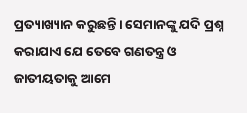ପ୍ରତ୍ୟାଖ୍ୟାନ କରୁଛନ୍ତି। ସେମାନଙ୍କୁ ଯଦି ପ୍ରଶ୍ନ କରାଯାଏ ଯେ ତେବେ ଗଣତନ୍ତ୍ର ଓ ଜାତୀୟତାକୁ ଆମେ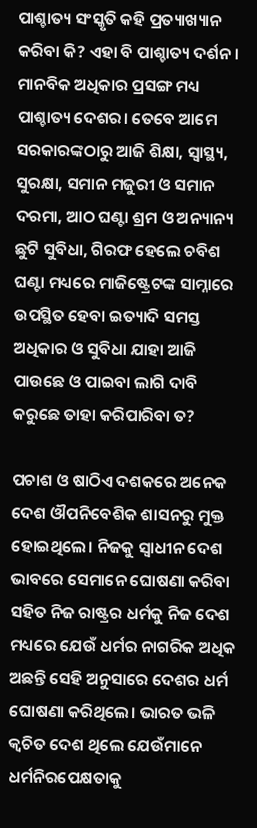ପାଶ୍ଚାତ୍ୟ ସଂସ୍କୃତି କହି ପ୍ରତ୍ୟାଖ୍ୟାନ କରିବା କି? ଏହା ବି ପାଶ୍ଚାତ୍ୟ ଦର୍ଶନ। ମାନବିକ ଅଧିକାର ପ୍ରସଙ୍ଗ ମଧ୍ୟ ପାଶ୍ଚାତ୍ୟ ଦେଶର। ତେବେ ଆମେ ସରକାରଙ୍କଠାରୁ ଆଜି ଶିକ୍ଷା, ସ୍ୱାସ୍ଥ୍ୟ, ସୁରକ୍ଷା, ସମାନ ମଜୁରୀ ଓ ସମାନ ଦରମା, ଆଠ ଘଣ୍ଟା ଶ୍ରମ ଓ ଅନ୍ୟାନ୍ୟ ଛୁଟି ସୁବିଧା, ଗିରଫ ହେଲେ ଚବିଶ ଘଣ୍ଟା ମଧ୍ୟରେ ମାଜିଷ୍ଟ୍ରେଟଙ୍କ ସାମ୍ନାରେ ଉପସ୍ଥିତ ହେବା ଇତ୍ୟାଦି ସମସ୍ତ ଅଧିକାର ଓ ସୁବିଧା ଯାହା ଆଜି ପାଉଛେ ଓ ପାଇବା ଲାଗି ଦାବି କରୁଛେ ତାହା କରିପାରିବା ତ?

ପଚାଶ ଓ ଷାଠିଏ ଦଶକରେ ଅନେକ ଦେଶ ଔପନିବେଶିକ ଶାସନରୁ ମୁକ୍ତ ହୋଇଥିଲେ। ନିଜକୁ ସ୍ଵାଧୀନ ଦେଶ ଭାବରେ ସେମାନେ ଘୋଷଣା କରିବା ସହିତ ନିଜ ରାଷ୍ଟ୍ରର ଧର୍ମକୁ ନିଜ ଦେଶ ମଧ୍ୟରେ ଯେଉଁ ଧର୍ମର ନାଗରିକ ଅଧିକ ଅଛନ୍ତି ସେହି ଅନୁସାରେ ଦେଶର ଧର୍ମ ଘୋଷଣା କରିଥିଲେ। ଭାରତ ଭଳି କ୍ଵଚିତ ଦେଶ ଥିଲେ ଯେଉଁମାନେ ଧର୍ମନିରପେକ୍ଷତାକୁ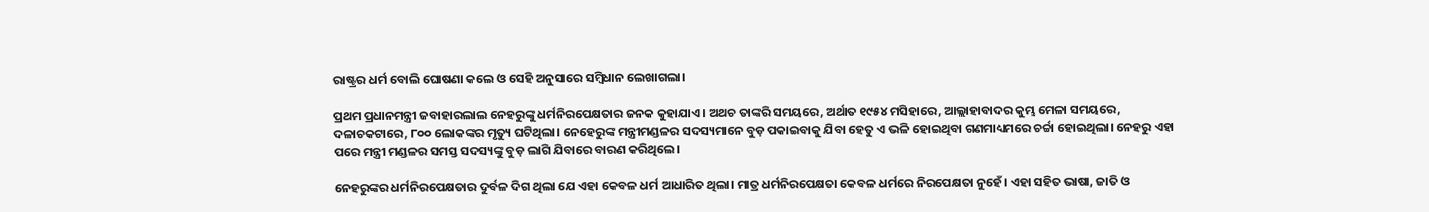ରାଷ୍ଟ୍ରର ଧର୍ମ ବୋଲି ଘୋଷଣା କଲେ ଓ ସେହି ଅନୁସାରେ ସମ୍ବିଧାନ ଲେଖାଗଲା।

ପ୍ରଥମ ପ୍ରଧାନମନ୍ତ୍ରୀ ଜବାହାରଲାଲ ନେହରୁଙ୍କୁ ଧର୍ମନିରପେକ୍ଷତାର ଜନକ କୁହାଯାଏ। ଅଥଚ ତାଙ୍କରି ସମୟରେ, ଅର୍ଥାତ ୧୯୫୪ ମସିହାରେ, ଆଲ୍ଲାହାବାଦର କୁମ୍ଭ ମେଳା ସମୟରେ, ଦଳାଚକଟାରେ, ୮୦୦ ଲୋକଙ୍କର ମୃତ୍ୟୁ ଘଟିଥିଲା। ନେହେରୁଙ୍କ ମନ୍ତ୍ରୀମଣ୍ଡଳର ସଦସ୍ୟମାନେ ବୁଡ଼ ପକାଇବାକୁ ଯିବା ହେତୁ ଏ ଭଳି ହୋଇଥିବା ଗଣମାଧ୍ୟମରେ ଚର୍ଚ୍ଚା ହୋଇଥିଲା। ନେହରୁ ଏହା ପରେ ମନ୍ତ୍ରୀ ମଣ୍ଡଳର ସମସ୍ତ ସଦସ୍ୟଙ୍କୁ ବୁଡ଼ ଲାଗି ଯିବାରେ ବାରଣ କରିଥିଲେ।

ନେହରୁଙ୍କର ଧର୍ମନିରପେକ୍ଷତାର ଦୁର୍ବଳ ଦିଗ ଥିଲା ଯେ ଏହା କେବଳ ଧର୍ମ ଆଧାରିତ ଥିଲା। ମାତ୍ର ଧର୍ମନିରପେକ୍ଷତା କେବଳ ଧର୍ମରେ ନିରପେକ୍ଷତା ନୁହେଁ। ଏହା ସହିତ ଭାଷା, ଜାତି ଓ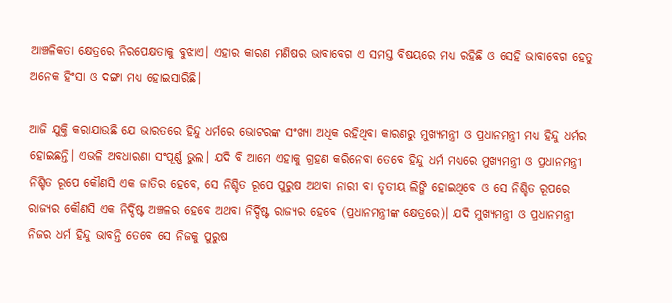ଆଞ୍ଚଳିକତା କ୍ଷେତ୍ରରେ ନିରପେକ୍ଷତାକୁ ବୁଝାଏ। ଏହାର କାରଣ ମଣିଷର ଭାବାବେଗ ଏ ସମସ୍ତ ବିଷୟରେ ମଧ୍ୟ ରହିଛି ଓ ସେହି ଭାବାବେଗ ହେତୁ ଅନେକ ହିଂସା ଓ ଦଙ୍ଗା ମଧ୍ୟ ହୋଇସାରିଛି।

ଆଜି ଯୁକ୍ତି କରାଯାଉଛି ଯେ ଭାରତରେ ହିନ୍ଦୁ ଧର୍ମରେ ଭୋଟରଙ୍କ ସଂଖ୍ୟା ଅଧିକ ରହିଥିବା କାରଣରୁ ମୁଖ୍ୟମନ୍ତ୍ରୀ ଓ ପ୍ରଧାନମନ୍ତ୍ରୀ ମଧ୍ୟ ହିନ୍ଦୁ ଧର୍ମର ହୋଇଛନ୍ତି। ଏଭଳି ଅବଧାରଣା ସଂପୂର୍ଣ୍ଣ ଭୁଲ। ଯଦି ବି ଆମେ ଏହାକୁ ଗ୍ରହଣ କରିନେବା ତେବେ ହିନ୍ଦୁ ଧର୍ମ ମଧ୍ୟରେ ମୁଖ୍ୟମନ୍ତ୍ରୀ ଓ ପ୍ରଧାନମନ୍ତ୍ରୀ ନିଶ୍ଚିତ ରୂପେ କୌଣସି ଏକ ଜାତିର ହେବେ, ସେ ନିଶ୍ଚିତ ରୂପେ ପୁରୁଷ ଅଥବା ନାରୀ ବା ତୃତୀୟ ଲିଙ୍ଗି ହୋଇଥିବେ ଓ ସେ ନିଶ୍ଚିତ ରୂପରେ ରାଜ୍ୟର କୌଣସି ଏକ ନିର୍ଦ୍ଦିଷ୍ଟ ଅଞ୍ଚଳର ହେବେ ଅଥବା ନିର୍ଦ୍ଦିଷ୍ଟ ରାଜ୍ୟର ହେବେ (ପ୍ରଧାନମନ୍ତ୍ରୀଙ୍କ କ୍ଷେତ୍ରରେ)। ଯଦି ମୁଖ୍ୟମନ୍ତ୍ରୀ ଓ ପ୍ରଧାନମନ୍ତ୍ରୀ ନିଜର ଧର୍ମ ହିନ୍ଦୁ ଭାବନ୍ତି ତେବେ ସେ ନିଜକୁ ପୁରୁଷ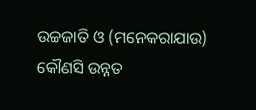ଉଚ୍ଚଜାତି ଓ (ମନେକରାଯାଉ) କୌଣସି ଉନ୍ନତ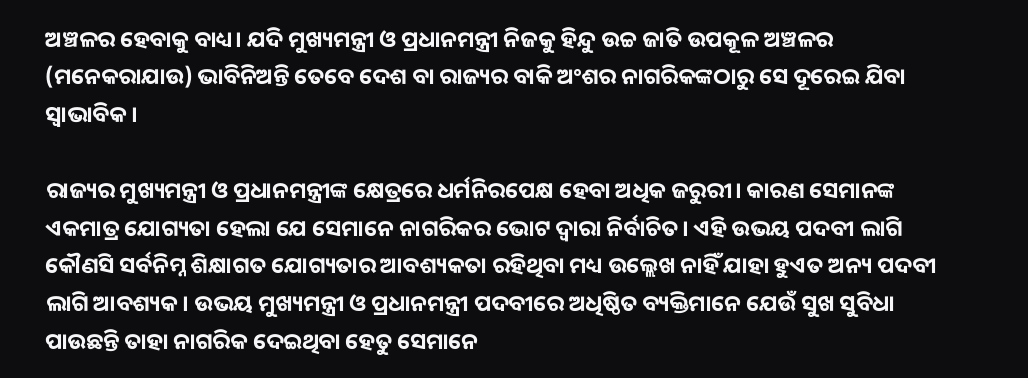ଅଞ୍ଚଳର ହେବାକୁ ବାଧ୍ୟ। ଯଦି ମୁଖ୍ୟମନ୍ତ୍ରୀ ଓ ପ୍ରଧାନମନ୍ତ୍ରୀ ନିଜକୁ ହିନ୍ଦୁ ଉଚ୍ଚ ଜାତି ଉପକୂଳ ଅଞ୍ଚଳର (ମନେକରାଯାଉ) ଭାବିନିଅନ୍ତି ତେବେ ଦେଶ ବା ରାଜ୍ୟର ବାକି ଅଂଶର ନାଗରିକଙ୍କଠାରୁ ସେ ଦୂରେଇ ଯିବା ସ୍ଵାଭାବିକ।

ରାଜ୍ୟର ମୁଖ୍ୟମନ୍ତ୍ରୀ ଓ ପ୍ରଧାନମନ୍ତ୍ରୀଙ୍କ କ୍ଷେତ୍ରରେ ଧର୍ମନିରପେକ୍ଷ ହେବା ଅଧିକ ଜରୁରୀ। କାରଣ ସେମାନଙ୍କ ଏକମାତ୍ର ଯୋଗ୍ୟତା ହେଲା ଯେ ସେମାନେ ନାଗରିକର ଭୋଟ ଦ୍ଵାରା ନିର୍ବାଚିତ। ଏହି ଉଭୟ ପଦବୀ ଲାଗି କୌଣସି ସର୍ବନିମ୍ନ ଶିକ୍ଷାଗତ ଯୋଗ୍ୟତାର ଆବଶ୍ୟକତା ରହିଥିବା ମଧ୍ୟ ଉଲ୍ଲେଖ ନାହିଁ ଯାହା ହୁଏତ ଅନ୍ୟ ପଦବୀ ଲାଗି ଆବଶ୍ୟକ। ଉଭୟ ମୁଖ୍ୟମନ୍ତ୍ରୀ ଓ ପ୍ରଧାନମନ୍ତ୍ରୀ ପଦବୀରେ ଅଧିଷ୍ଠିତ ବ୍ୟକ୍ତିମାନେ ଯେଉଁ ସୁଖ ସୁବିଧା ପାଉଛନ୍ତି ତାହା ନାଗରିକ ଦେଇଥିବା ହେତୁ ସେମାନେ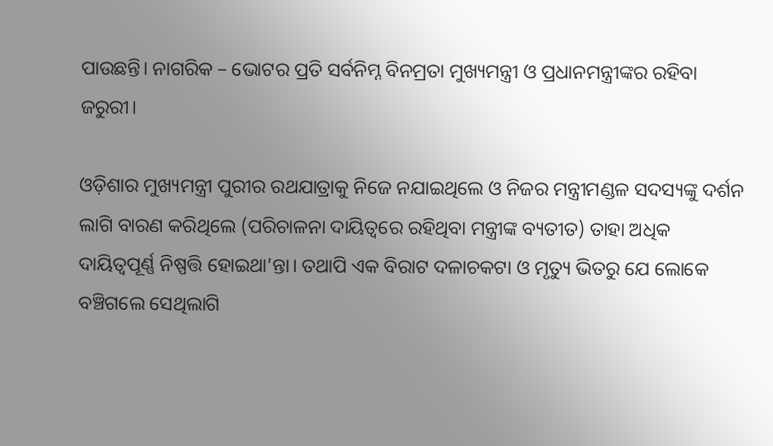ପାଉଛନ୍ତି। ନାଗରିକ – ଭୋଟର ପ୍ରତି ସର୍ବନିମ୍ନ ବିନମ୍ରତା ମୁଖ୍ୟମନ୍ତ୍ରୀ ଓ ପ୍ରଧାନମନ୍ତ୍ରୀଙ୍କର ରହିବା ଜରୁରୀ।

ଓଡ଼ିଶାର ମୁଖ୍ୟମନ୍ତ୍ରୀ ପୁରୀର ରଥଯାତ୍ରାକୁ ନିଜେ ନଯାଇଥିଲେ ଓ ନିଜର ମନ୍ତ୍ରୀମଣ୍ଡଳ ସଦସ୍ୟଙ୍କୁ ଦର୍ଶନ ଲାଗି ବାରଣ କରିଥିଲେ (ପରିଚାଳନା ଦାୟିତ୍ଵରେ ରହିଥିବା ମନ୍ତ୍ରୀଙ୍କ ବ୍ୟତୀତ) ତାହା ଅଧିକ ଦାୟିତ୍ଵପୂର୍ଣ୍ଣ ନିଷ୍ପତ୍ତି ହୋଇଥା’ନ୍ତା। ତଥାପି ଏକ ବିରାଟ ଦଳାଚକଟା ଓ ମୃତ୍ୟୁ ଭିତରୁ ଯେ ଲୋକେ ବଞ୍ଚିଗଲେ ସେଥିଲାଗି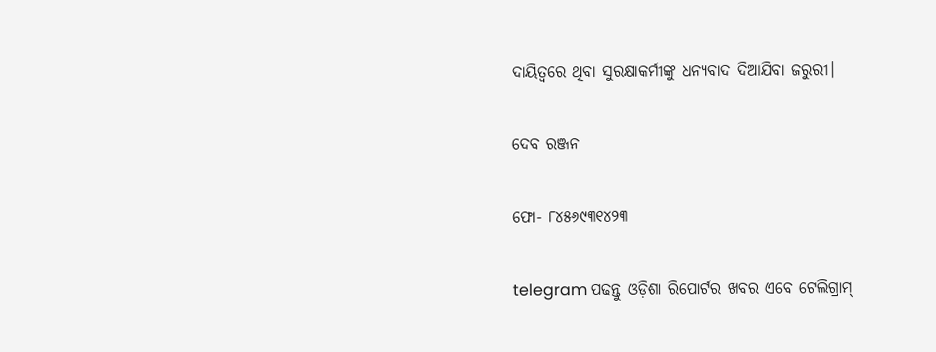ଦାୟିତ୍ଵରେ ଥିବା ସୁରକ୍ଷାକର୍ମୀଙ୍କୁ ଧନ୍ୟବାଦ ଦିଆଯିବା ଜରୁରୀ।

ଦେବ ରଞ୍ଜନ

ଫୋ- ୮୪୫୬୯୩୧୪୨୩

telegram ପଢନ୍ତୁ ଓଡ଼ିଶା ରିପୋର୍ଟର ଖବର ଏବେ ଟେଲିଗ୍ରାମ୍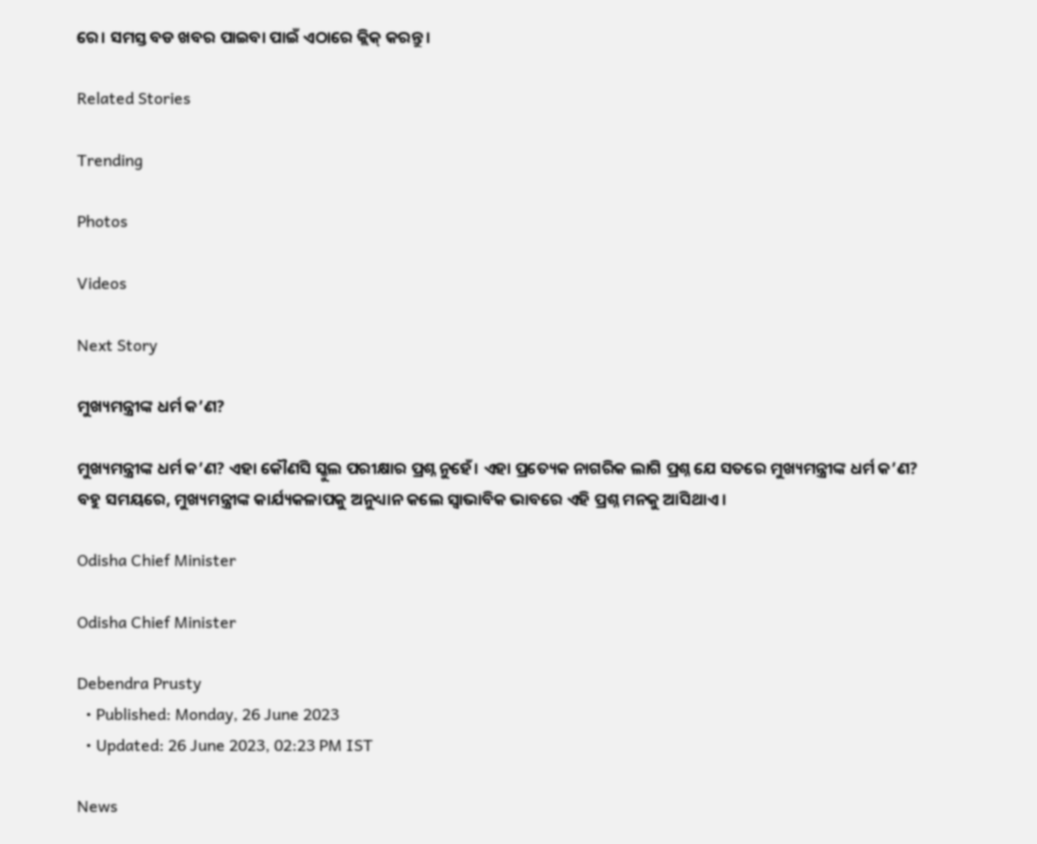ରେ। ସମସ୍ତ ବଡ ଖବର ପାଇବା ପାଇଁ ଏଠାରେ କ୍ଲିକ୍ କରନ୍ତୁ।

Related Stories

Trending

Photos

Videos

Next Story

ମୁଖ୍ୟମନ୍ତ୍ରୀଙ୍କ ଧର୍ମ କ’ଣ?

ମୁଖ୍ୟମନ୍ତ୍ରୀଙ୍କ ଧର୍ମ କ’ଣ? ଏହା କୌଣସି ସ୍କୁଲ ପରୀକ୍ଷାର ପ୍ରଶ୍ନ ନୁହେଁ। ଏହା ପ୍ରତ୍ୟେକ ନାଗରିକ ଲାଗି ପ୍ରଶ୍ନ ଯେ ସତରେ ମୁଖ୍ୟମନ୍ତ୍ରୀଙ୍କ ଧର୍ମ କ’ଣ? ବହୁ ସମୟରେ, ମୁଖ୍ୟମନ୍ତ୍ରୀଙ୍କ କାର୍ଯ୍ୟକଳାପକୁ ଅନୁଧ୍ୟାନ କଲେ ସ୍ଵାଭାବିକ ଭାବରେ ଏହି ପ୍ରଶ୍ନ ମନକୁ ଆସିଥାଏ।

Odisha Chief Minister

Odisha Chief Minister

Debendra Prusty
  • Published: Monday, 26 June 2023
  • Updated: 26 June 2023, 02:23 PM IST

News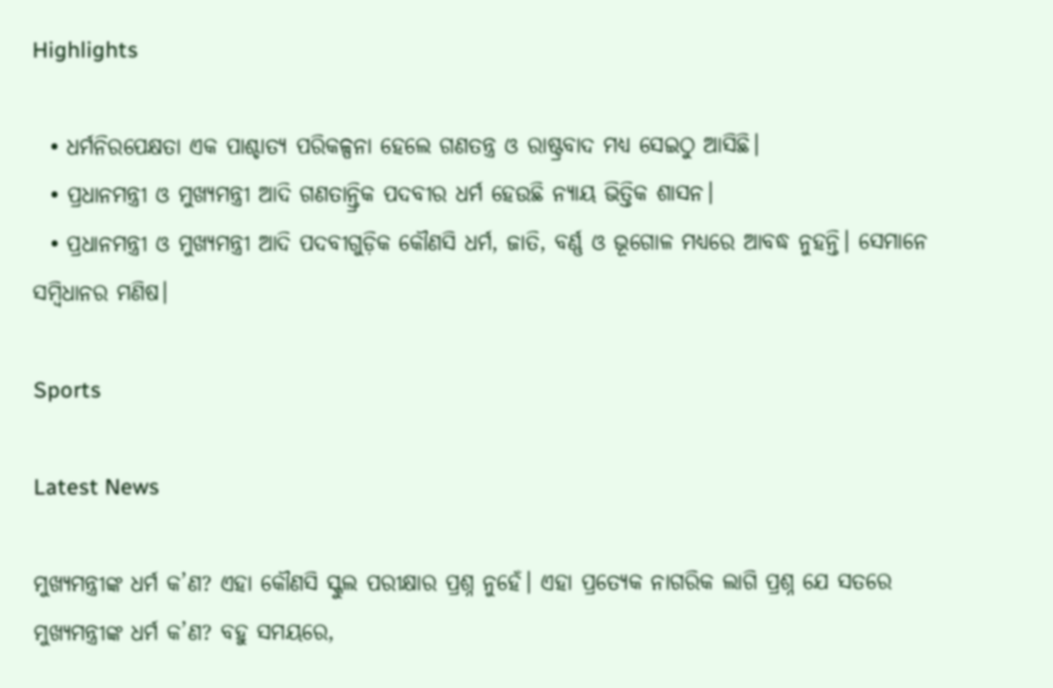Highlights

  • ଧର୍ମନିରପେକ୍ଷତା ଏକ ପାଶ୍ଚାତ୍ୟ ପରିକଳ୍ପନା ହେଲେ ଗଣତନ୍ତ୍ର ଓ ରାଷ୍ଟ୍ରବାଦ ମଧ୍ୟ ସେଇଠୁ ଆସିଛି।
  • ପ୍ରଧାନମନ୍ତ୍ରୀ ଓ ମୁଖ୍ୟମନ୍ତ୍ରୀ ଆଦି ଗଣତାନ୍ତ୍ରିକ ପଦବୀର ଧର୍ମ ହେଉଛି ନ୍ୟାୟ ଭିତ୍ତିକ ଶାସନ।
  • ପ୍ରଧାନମନ୍ତ୍ରୀ ଓ ମୁଖ୍ୟମନ୍ତ୍ରୀ ଆଦି ପଦବୀଗୁଡ଼ିକ କୌଣସି ଧର୍ମ, ଜାତି, ବର୍ଣ୍ଣ ଓ ଭୂଗୋଳ ମଧ୍ୟରେ ଆବଦ୍ଧ ନୁହନ୍ତି। ସେମାନେ ସମ୍ବିଧାନର ମଣିଷ।

Sports

Latest News

ମୁଖ୍ୟମନ୍ତ୍ରୀଙ୍କ ଧର୍ମ କ’ଣ? ଏହା କୌଣସି ସ୍କୁଲ ପରୀକ୍ଷାର ପ୍ରଶ୍ନ ନୁହେଁ। ଏହା ପ୍ରତ୍ୟେକ ନାଗରିକ ଲାଗି ପ୍ରଶ୍ନ ଯେ ସତରେ ମୁଖ୍ୟମନ୍ତ୍ରୀଙ୍କ ଧର୍ମ କ’ଣ? ବହୁ ସମୟରେ,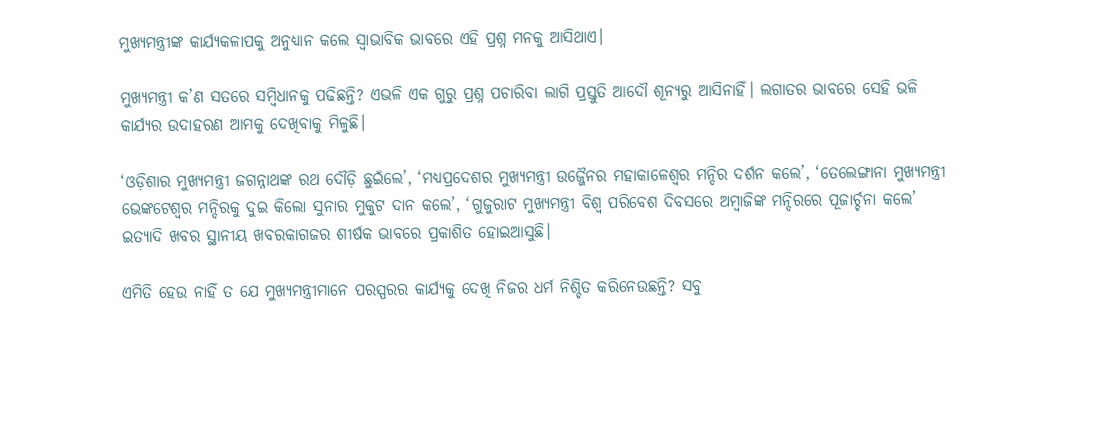ମୁଖ୍ୟମନ୍ତ୍ରୀଙ୍କ କାର୍ଯ୍ୟକଳାପକୁ ଅନୁଧ୍ୟାନ କଲେ ସ୍ଵାଭାବିକ ଭାବରେ ଏହି ପ୍ରଶ୍ନ ମନକୁ ଆସିଥାଏ।

ମୁଖ୍ୟମନ୍ତ୍ରୀ କ’ଣ ସତରେ ସମ୍ବିଧାନକୁ ପଢିଛନ୍ତି? ଏଭଳି ଏକ ଗୁରୁ ପ୍ରଶ୍ନ ପଚାରିବା ଲାଗି ପ୍ରସ୍ତୁତି ଆଦୌ ଶୂନ୍ୟରୁ ଆସିନାହିଁ। ଲଗାତର ଭାବରେ ସେହି ଭଳି କାର୍ଯ୍ୟର ଉଦାହରଣ ଆମକୁ ଦେଖିବାକୁ ମିଳୁଛି।

‘ଓଡ଼ିଶାର ମୁଖ୍ୟମନ୍ତ୍ରୀ ଜଗନ୍ନାଥଙ୍କ ରଥ ଦୌଡ଼ି ଛୁଇଁଲେ’, ‘ମଧ୍ୟପ୍ରଦେଶର ମୁଖ୍ୟମନ୍ତ୍ରୀ ଉଜ୍ଜୈନର ମହାକାଳେଶ୍ଵର ମନ୍ଦିର ଦର୍ଶନ କଲେ’, ‘ତେଲେଙ୍ଗାନା ମୁଖ୍ୟମନ୍ତ୍ରୀ ଭେଙ୍କଟେଶ୍ଵର ମନ୍ଦିରକୁ ଦୁଇ କିଲୋ ସୁନାର ମୁକୁଟ ଦାନ କଲେ’, ‘ଗୁଜୁରାଟ ମୁଖ୍ୟମନ୍ତ୍ରୀ ବିଶ୍ଵ ପରିବେଶ ଦିବସରେ ଅମ୍ବାଜିଙ୍କ ମନ୍ଦିରରେ ପୂଜାର୍ଚ୍ଚନା କଲେ’ ଇତ୍ୟାଦି ଖବର ସ୍ଥାନୀୟ ଖବରକାଗଜର ଶୀର୍ଷକ ଭାବରେ ପ୍ରକାଶିତ ହୋଇଆସୁଛି।

ଏମିତି ହେଉ ନାହିଁ ତ ଯେ ମୁଖ୍ୟମନ୍ତ୍ରୀମାନେ ପରସ୍ପରର କାର୍ଯ୍ୟକୁ ଦେଖି ନିଜର ଧର୍ମ ନିଶ୍ଚିତ କରିନେଉଛନ୍ତି? ସବୁ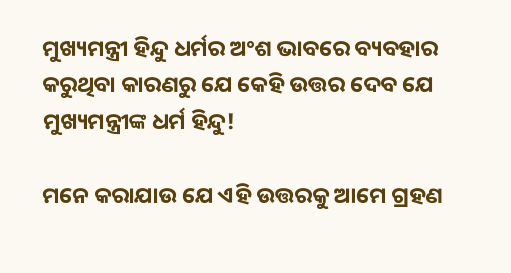ମୁଖ୍ୟମନ୍ତ୍ରୀ ହିନ୍ଦୁ ଧର୍ମର ଅଂଶ ଭାବରେ ବ୍ୟବହାର କରୁଥିବା କାରଣରୁ ଯେ କେହି ଉତ୍ତର ଦେବ ଯେ ମୁଖ୍ୟମନ୍ତ୍ରୀଙ୍କ ଧର୍ମ ହିନ୍ଦୁ!

ମନେ କରାଯାଉ ଯେ ଏହି ଉତ୍ତରକୁ ଆମେ ଗ୍ରହଣ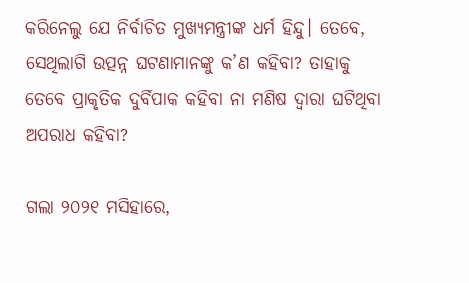କରିନେଲୁ ଯେ ନିର୍ବାଚିତ ମୁଖ୍ୟମନ୍ତ୍ରୀଙ୍କ ଧର୍ମ ହିନ୍ଦୁ। ତେବେ, ସେଥିଲାଗି ଉତ୍ପନ୍ନ ଘଟଣାମାନଙ୍କୁ କ’ଣ କହିବା? ତାହାକୁ ତେବେ ପ୍ରାକୃତିକ ଦୁର୍ବିପାକ କହିବା ନା ମଣିଷ ଦ୍ଵାରା ଘଟିଥିବା ଅପରାଧ କହିବା?

ଗଲା ୨୦୨୧ ମସିହାରେ,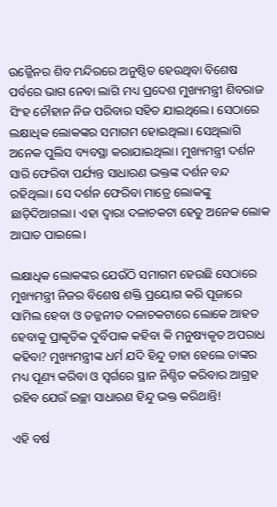ଉଜ୍ଜୈନର ଶିବ ମନ୍ଦିରରେ ଅନୁଷ୍ଠିତ ହେଉଥିବା ବିଶେଷ ପର୍ବରେ ଭାଗ ନେବା ଲାଗି ମଧ୍ୟ ପ୍ରଦେଶ ମୁଖ୍ୟମନ୍ତ୍ରୀ ଶିବରାଜ ସିଂହ ଚୌହାନ ନିଜ ପରିବାର ସହିତ ଯାଇଥିଲେ। ସେଠାରେ ଲକ୍ଷାଧିକ ଲୋକଙ୍କର ସମାଗମ ହୋଇଥିଲା। ସେଥିଲାଗି ଅନେକ ପୁଲିସ ବ୍ୟବସ୍ଥା କରାଯାଇଥିଲା। ମୁଖ୍ୟମନ୍ତ୍ରୀ ଦର୍ଶନ ସାରି ଫେରିବା ପର୍ଯ୍ୟନ୍ତ ସାଧାରଣ ଭକ୍ତଙ୍କ ଦର୍ଶନ ବନ୍ଦ ରହିଥିଲା। ସେ ଦର୍ଶନ ଫେରିବା ମାତ୍ରେ ଲୋକଙ୍କୁ ଛାଡ଼ିଦିଆଗଲା। ଏହା ଦ୍ଵାରା ଦଳାଚକଟା ହେତୁ ଅନେକ ଲୋକ ଆଘାତ ପାଇଲେ।

ଲକ୍ଷାଧିକ ଲୋକଙ୍କର ଯେଉଁଠି ସମାଗମ ହେଉଛି ସେଠାରେ ମୁଖ୍ୟମନ୍ତ୍ରୀ ନିଜର ବିଶେଷ ଶକ୍ତି ପ୍ରୟୋଗ କରି ପୂଜାରେ ସାମିଲ ହେବା ଓ ତଜ୍ଜନୀତ ଦଳାଚକଟାରେ ଲୋକେ ଆହତ ହେବାକୁ ପ୍ରାକୃତିକ ଦୁର୍ବିପାକ କହିବା କି ମନୁଷ୍ୟକୃତ ଅପରାଧ କହିବା? ମୁଖ୍ୟମନ୍ତ୍ରୀଙ୍କ ଧର୍ମ ଯଦି ହିନ୍ଦୁ ତାହା ହେଲେ ତାଙ୍କର ମଧ୍ୟ ପୂଣ୍ୟ କରିବା ଓ ସ୍ଵର୍ଗରେ ସ୍ଥାନ ନିଶ୍ଚିତ କରିବାର ଆଗ୍ରହ ରହିବ ଯେଉଁ ଇଚ୍ଛା ସାଧାରଣ ହିନ୍ଦୁ ଭକ୍ତ କରିଥାନ୍ତି!

ଏହି ବର୍ଷ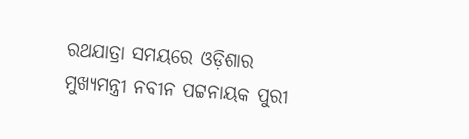ରଥଯାତ୍ରା ସମୟରେ ଓଡ଼ିଶାର ମୁଖ୍ୟମନ୍ତ୍ରୀ ନବୀନ ପଟ୍ଟନାୟକ ପୁରୀ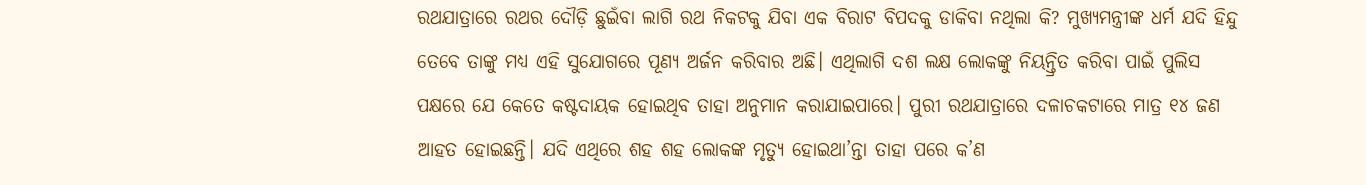ରଥଯାତ୍ରାରେ ରଥର ଦୌଡ଼ି ଛୁଇଁବା ଲାଗି ରଥ ନିକଟକୁ ଯିବା ଏକ ବିରାଟ ବିପଦକୁ ଡାକିବା ନଥିଲା କି? ମୁଖ୍ୟମନ୍ତ୍ରୀଙ୍କ ଧର୍ମ ଯଦି ହିନ୍ଦୁ ତେବେ ତାଙ୍କୁ ମଧ୍ୟ ଏହି ସୁଯୋଗରେ ପୂଣ୍ୟ ଅର୍ଜନ କରିବାର ଅଛି। ଏଥିଲାଗି ଦଶ ଲକ୍ଷ ଲୋକଙ୍କୁ ନିୟନ୍ତ୍ରିତ କରିବା ପାଇଁ ପୁଲିସ ପକ୍ଷରେ ଯେ କେତେ କଷ୍ଟଦାୟକ ହୋଇଥିବ ତାହା ଅନୁମାନ କରାଯାଇପାରେ। ପୁରୀ ରଥଯାତ୍ରାରେ ଦଳାଚକଟାରେ ମାତ୍ର ୧୪ ଜଣ ଆହତ ହୋଇଛନ୍ତି। ଯଦି ଏଥିରେ ଶହ ଶହ ଲୋକଙ୍କ ମୃତ୍ୟୁ ହୋଇଥା’ନ୍ତା ତାହା ପରେ କ’ଣ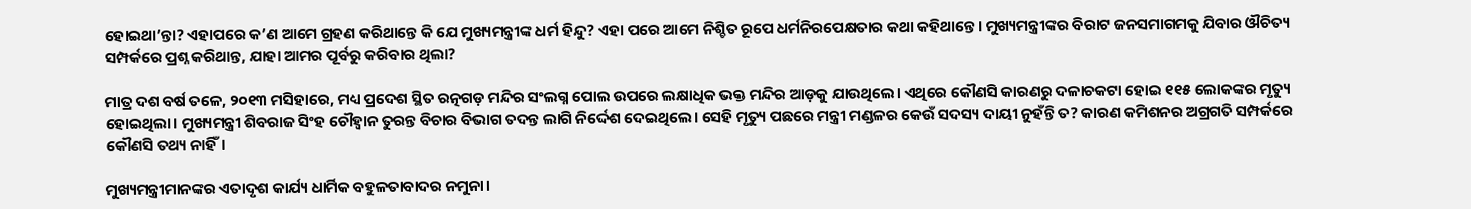ହୋଇଥା’ନ୍ତା? ଏହାପରେ କ’ଣ ଆମେ ଗ୍ରହଣ କରିଥାନ୍ତେ କି ଯେ ମୁଖ୍ୟମନ୍ତ୍ରୀଙ୍କ ଧର୍ମ ହିନ୍ଦୁ? ଏହା ପରେ ଆମେ ନିଶ୍ଚିତ ରୂପେ ଧର୍ମନିରପେକ୍ଷତାର କଥା କହିଥାନ୍ତେ। ମୁଖ୍ୟମନ୍ତ୍ରୀଙ୍କର ବିରାଟ ଜନସମାଗମକୁ ଯିବାର ଔଚିତ୍ୟ ସମ୍ପର୍କରେ ପ୍ରଶ୍ନ କରିଥାନ୍ତ, ଯାହା ଆମର ପୂର୍ବରୁ କରିବାର ଥିଲା?

ମାତ୍ର ଦଶ ବର୍ଷ ତଳେ, ୨୦୧୩ ମସିହାରେ, ମଧ୍ୟ ପ୍ରଦେଶ ସ୍ଥିତ ରତ୍ନଗଡ଼ ମନ୍ଦିର ସଂଲଗ୍ନ ପୋଲ ଉପରେ ଲକ୍ଷାଧିକ ଭକ୍ତ ମନ୍ଦିର ଆଡ଼କୁ ଯାଉଥିଲେ। ଏଥିରେ କୌଣସି କାରଣରୁ ଦଳାଚକଟା ହୋଇ ୧୧୫ ଲୋକଙ୍କର ମୃତ୍ୟୁ ହୋଇଥିଲା। ମୁଖ୍ୟମନ୍ତ୍ରୀ ଶିବରାଜ ସିଂହ ଚୌହ୍ଵାନ ତୁରନ୍ତ ବିଚାର ବିଭାଗ ତଦନ୍ତ ଲାଗି ନିର୍ଦ୍ଦେଶ ଦେଇଥିଲେ। ସେହି ମୃତ୍ୟୁ ପଛରେ ମନ୍ତ୍ରୀ ମଣ୍ଡଳର କେଉଁ ସଦସ୍ୟ ଦାୟୀ ନୁହଁନ୍ତି ତ? କାରଣ କମିଶନର ଅଗ୍ରଗତି ସମ୍ପର୍କରେ କୌଣସି ତଥ୍ୟ ନାହିଁ।

ମୁଖ୍ୟମନ୍ତ୍ରୀମାନଙ୍କର ଏତାଦୃଶ କାର୍ଯ୍ୟ ଧାର୍ମିକ ବହୁଳତାବାଦର ନମୁନା।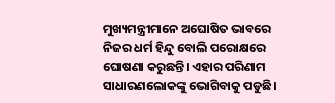ମୁଖ୍ୟମନ୍ତ୍ରୀମାନେ ଅଘୋଷିତ ଭାବରେ ନିଜର ଧର୍ମ ହିନ୍ଦୁ ବୋଲି ପରୋକ୍ଷରେ ଘୋଷଣା କରୁଛନ୍ତି। ଏହାର ପରିଣାମ ସାଧାରଣଲୋକଙ୍କୁ ଭୋଗିବାକୁ ପଡୁଛି।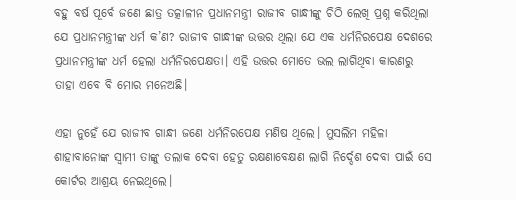ବହୁ ବର୍ଷ ପୂର୍ବେ ଜଣେ ଛାତ୍ର ତତ୍କାଳୀନ ପ୍ରଧାନମନ୍ତ୍ରୀ ରାଜୀବ ଗାନ୍ଧୀଙ୍କୁ ଚିଠି ଲେଖି ପ୍ରଶ୍ନ କରିଥିଲା ଯେ ପ୍ରଧାନମନ୍ତ୍ରୀଙ୍କ ଧର୍ମ କ’ଣ? ରାଜୀବ ଗାନ୍ଧୀଙ୍କ ଉତ୍ତର ଥିଲା ଯେ ଏକ ଧର୍ମନିରପେକ୍ଷ ଦେଶରେ ପ୍ରଧାନମନ୍ତ୍ରୀଙ୍କ ଧର୍ମ ହେଲା ଧର୍ମନିରପେକ୍ଷତା। ଏହି ଉତ୍ତର ମୋତେ ଭଲ ଲାଗିଥିବା କାରଣରୁ ତାହା ଏବେ ବି ମୋର ମନେଅଛି।

ଏହା ନୁହେଁ ଯେ ରାଜୀବ ଗାନ୍ଧୀ ଜଣେ ଧର୍ମନିରପେକ୍ଷ ମଣିଷ ଥିଲେ। ମୁସଲିମ ମହିଳା ଶାହାବାନୋଙ୍କ ସ୍ଵାମୀ ତାଙ୍କୁ ତଲାକ ଦେବା ହେତୁ ରକ୍ଷଣାବେକ୍ଷଣ ଲାଗି ନିର୍ଦ୍ଦେଶ ଦେବା ପାଇଁ ସେ କୋର୍ଟର ଆଶ୍ରୟ ନେଇଥିଲେ।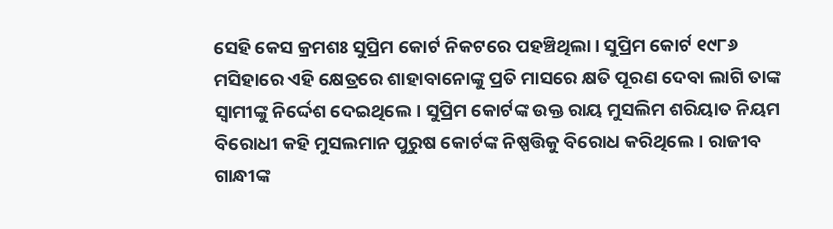ସେହି କେସ କ୍ରମଶଃ ସୁପ୍ରିମ କୋର୍ଟ ନିକଟରେ ପହଞ୍ଚିଥିଲା। ସୁପ୍ରିମ କୋର୍ଟ ୧୯୮୬ ମସିହାରେ ଏହି କ୍ଷେତ୍ରରେ ଶାହାବାନୋଙ୍କୁ ପ୍ରତି ମାସରେ କ୍ଷତି ପୂରଣ ଦେବା ଲାଗି ତାଙ୍କ ସ୍ଵାମୀଙ୍କୁ ନିର୍ଦ୍ଦେଶ ଦେଇଥିଲେ। ସୁପ୍ରିମ କୋର୍ଟଙ୍କ ଉକ୍ତ ରାୟ ମୁସଲିମ ଶରିୟାତ ନିୟମ ବିରୋଧୀ କହି ମୁସଲମାନ ପୁରୁଷ କୋର୍ଟଙ୍କ ନିଷ୍ପତ୍ତିକୁ ବିରୋଧ କରିଥିଲେ। ରାଜୀବ ଗାନ୍ଧୀଙ୍କ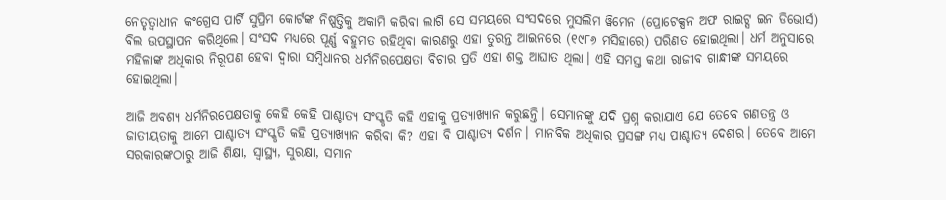ନେତୃତ୍ଵାଧୀନ କଂଗ୍ରେସ ପାର୍ଟି ସୁପ୍ରିମ କୋର୍ଟଙ୍କ ନିଷ୍ପତ୍ତିକୁ ଅକାମି କରିବା ଲାଗି ସେ ସମୟରେ ସଂସଦରେ ମୁସଲିମ ୱିମେନ (ପ୍ରୋଟେକ୍ସନ ଅଫ ରାଇଟ୍ସ ଇନ ଡିଭୋର୍ସ) ବିଲ ଉପସ୍ଥାପନ କରିଥିଲେ। ସଂସଦ ମଧ୍ୟରେ ପୂର୍ଣ୍ଣ ବହୁମତ ରହିଥିବା କାରଣରୁ ଏହା ତୁରନ୍ତ ଆଇନରେ (୧୯୮୬ ମସିହାରେ) ପରିଣତ ହୋଇଥିଲା। ଧର୍ମ ଅନୁସାରେ ମହିଳାଙ୍କ ଅଧିକାର ନିରୂପଣ ହେବା ଦ୍ଵାରା ସମ୍ବିଧାନର ଧର୍ମନିରପେକ୍ଷତା ବିଚାର ପ୍ରତି ଏହା ଶକ୍ତ ଆଘାତ ଥିଲା। ଏହି ସମସ୍ତ କଥା ରାଜୀବ ଗାନ୍ଧୀଙ୍କ ସମୟରେ ହୋଇଥିଲା।

ଆଜି ଅବଶ୍ୟ ଧର୍ମନିରପେକ୍ଷତାକୁ କେହି କେହି ପାଶ୍ଚାତ୍ୟ ସଂସ୍କୃତି କହି ଏହାକୁ ପ୍ରତ୍ୟାଖ୍ୟାନ କରୁଛନ୍ତି। ସେମାନଙ୍କୁ ଯଦି ପ୍ରଶ୍ନ କରାଯାଏ ଯେ ତେବେ ଗଣତନ୍ତ୍ର ଓ ଜାତୀୟତାକୁ ଆମେ ପାଶ୍ଚାତ୍ୟ ସଂସ୍କୃତି କହି ପ୍ରତ୍ୟାଖ୍ୟାନ କରିବା କି? ଏହା ବି ପାଶ୍ଚାତ୍ୟ ଦର୍ଶନ। ମାନବିକ ଅଧିକାର ପ୍ରସଙ୍ଗ ମଧ୍ୟ ପାଶ୍ଚାତ୍ୟ ଦେଶର। ତେବେ ଆମେ ସରକାରଙ୍କଠାରୁ ଆଜି ଶିକ୍ଷା, ସ୍ୱାସ୍ଥ୍ୟ, ସୁରକ୍ଷା, ସମାନ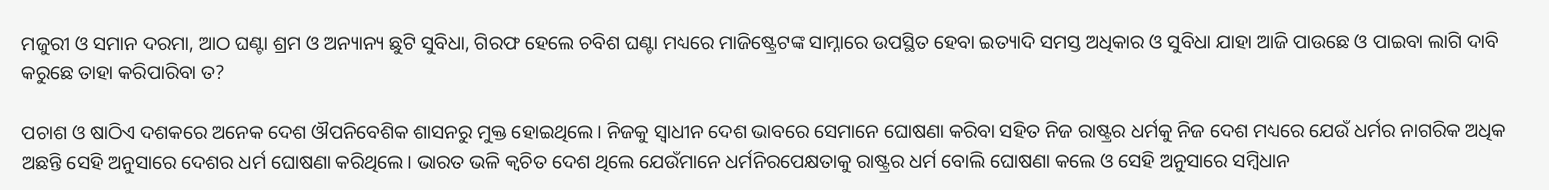ମଜୁରୀ ଓ ସମାନ ଦରମା, ଆଠ ଘଣ୍ଟା ଶ୍ରମ ଓ ଅନ୍ୟାନ୍ୟ ଛୁଟି ସୁବିଧା, ଗିରଫ ହେଲେ ଚବିଶ ଘଣ୍ଟା ମଧ୍ୟରେ ମାଜିଷ୍ଟ୍ରେଟଙ୍କ ସାମ୍ନାରେ ଉପସ୍ଥିତ ହେବା ଇତ୍ୟାଦି ସମସ୍ତ ଅଧିକାର ଓ ସୁବିଧା ଯାହା ଆଜି ପାଉଛେ ଓ ପାଇବା ଲାଗି ଦାବି କରୁଛେ ତାହା କରିପାରିବା ତ?

ପଚାଶ ଓ ଷାଠିଏ ଦଶକରେ ଅନେକ ଦେଶ ଔପନିବେଶିକ ଶାସନରୁ ମୁକ୍ତ ହୋଇଥିଲେ। ନିଜକୁ ସ୍ଵାଧୀନ ଦେଶ ଭାବରେ ସେମାନେ ଘୋଷଣା କରିବା ସହିତ ନିଜ ରାଷ୍ଟ୍ରର ଧର୍ମକୁ ନିଜ ଦେଶ ମଧ୍ୟରେ ଯେଉଁ ଧର୍ମର ନାଗରିକ ଅଧିକ ଅଛନ୍ତି ସେହି ଅନୁସାରେ ଦେଶର ଧର୍ମ ଘୋଷଣା କରିଥିଲେ। ଭାରତ ଭଳି କ୍ଵଚିତ ଦେଶ ଥିଲେ ଯେଉଁମାନେ ଧର୍ମନିରପେକ୍ଷତାକୁ ରାଷ୍ଟ୍ରର ଧର୍ମ ବୋଲି ଘୋଷଣା କଲେ ଓ ସେହି ଅନୁସାରେ ସମ୍ବିଧାନ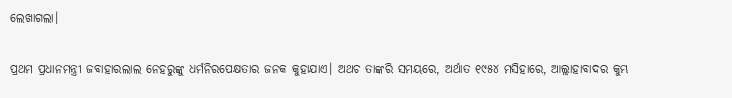ଲେଖାଗଲା।

ପ୍ରଥମ ପ୍ରଧାନମନ୍ତ୍ରୀ ଜବାହାରଲାଲ ନେହରୁଙ୍କୁ ଧର୍ମନିରପେକ୍ଷତାର ଜନକ କୁହାଯାଏ। ଅଥଚ ତାଙ୍କରି ସମୟରେ, ଅର୍ଥାତ ୧୯୫୪ ମସିହାରେ, ଆଲ୍ଲାହାବାଦର କୁମ୍ଭ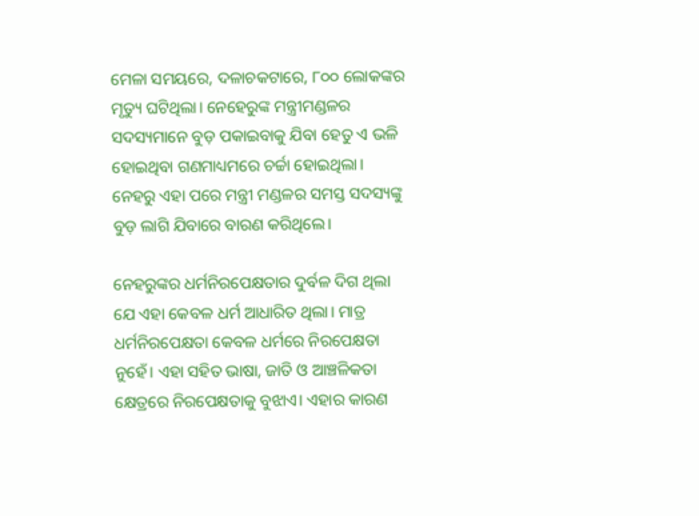ମେଳା ସମୟରେ, ଦଳାଚକଟାରେ, ୮୦୦ ଲୋକଙ୍କର ମୃତ୍ୟୁ ଘଟିଥିଲା। ନେହେରୁଙ୍କ ମନ୍ତ୍ରୀମଣ୍ଡଳର ସଦସ୍ୟମାନେ ବୁଡ଼ ପକାଇବାକୁ ଯିବା ହେତୁ ଏ ଭଳି ହୋଇଥିବା ଗଣମାଧ୍ୟମରେ ଚର୍ଚ୍ଚା ହୋଇଥିଲା। ନେହରୁ ଏହା ପରେ ମନ୍ତ୍ରୀ ମଣ୍ଡଳର ସମସ୍ତ ସଦସ୍ୟଙ୍କୁ ବୁଡ଼ ଲାଗି ଯିବାରେ ବାରଣ କରିଥିଲେ।

ନେହରୁଙ୍କର ଧର୍ମନିରପେକ୍ଷତାର ଦୁର୍ବଳ ଦିଗ ଥିଲା ଯେ ଏହା କେବଳ ଧର୍ମ ଆଧାରିତ ଥିଲା। ମାତ୍ର ଧର୍ମନିରପେକ୍ଷତା କେବଳ ଧର୍ମରେ ନିରପେକ୍ଷତା ନୁହେଁ। ଏହା ସହିତ ଭାଷା, ଜାତି ଓ ଆଞ୍ଚଳିକତା କ୍ଷେତ୍ରରେ ନିରପେକ୍ଷତାକୁ ବୁଝାଏ। ଏହାର କାରଣ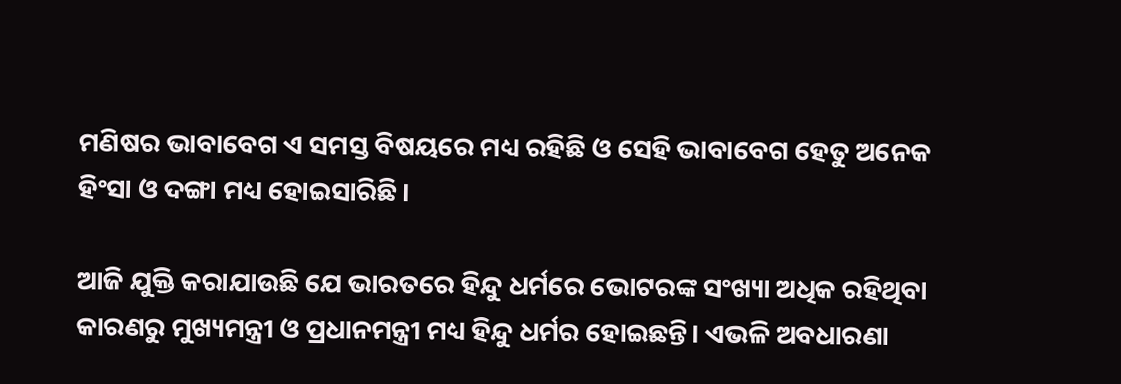ମଣିଷର ଭାବାବେଗ ଏ ସମସ୍ତ ବିଷୟରେ ମଧ୍ୟ ରହିଛି ଓ ସେହି ଭାବାବେଗ ହେତୁ ଅନେକ ହିଂସା ଓ ଦଙ୍ଗା ମଧ୍ୟ ହୋଇସାରିଛି।

ଆଜି ଯୁକ୍ତି କରାଯାଉଛି ଯେ ଭାରତରେ ହିନ୍ଦୁ ଧର୍ମରେ ଭୋଟରଙ୍କ ସଂଖ୍ୟା ଅଧିକ ରହିଥିବା କାରଣରୁ ମୁଖ୍ୟମନ୍ତ୍ରୀ ଓ ପ୍ରଧାନମନ୍ତ୍ରୀ ମଧ୍ୟ ହିନ୍ଦୁ ଧର୍ମର ହୋଇଛନ୍ତି। ଏଭଳି ଅବଧାରଣା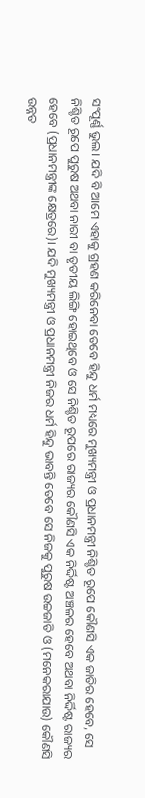ସଂପୂର୍ଣ୍ଣ ଭୁଲ। ଯଦି ବି ଆମେ ଏହାକୁ ଗ୍ରହଣ କରିନେବା ତେବେ ହିନ୍ଦୁ ଧର୍ମ ମଧ୍ୟରେ ମୁଖ୍ୟମନ୍ତ୍ରୀ ଓ ପ୍ରଧାନମନ୍ତ୍ରୀ ନିଶ୍ଚିତ ରୂପେ କୌଣସି ଏକ ଜାତିର ହେବେ, ସେ ନିଶ୍ଚିତ ରୂପେ ପୁରୁଷ ଅଥବା ନାରୀ ବା ତୃତୀୟ ଲିଙ୍ଗି ହୋଇଥିବେ ଓ ସେ ନିଶ୍ଚିତ ରୂପରେ ରାଜ୍ୟର କୌଣସି ଏକ ନିର୍ଦ୍ଦିଷ୍ଟ ଅଞ୍ଚଳର ହେବେ ଅଥବା ନିର୍ଦ୍ଦିଷ୍ଟ ରାଜ୍ୟର ହେବେ (ପ୍ରଧାନମନ୍ତ୍ରୀଙ୍କ କ୍ଷେତ୍ରରେ)। ଯଦି ମୁଖ୍ୟମନ୍ତ୍ରୀ ଓ ପ୍ରଧାନମନ୍ତ୍ରୀ ନିଜର ଧର୍ମ ହିନ୍ଦୁ ଭାବନ୍ତି ତେବେ ସେ ନିଜକୁ ପୁରୁଷ ଉଚ୍ଚଜାତି ଓ (ମନେକରାଯାଉ) କୌଣସି ଉନ୍ନତ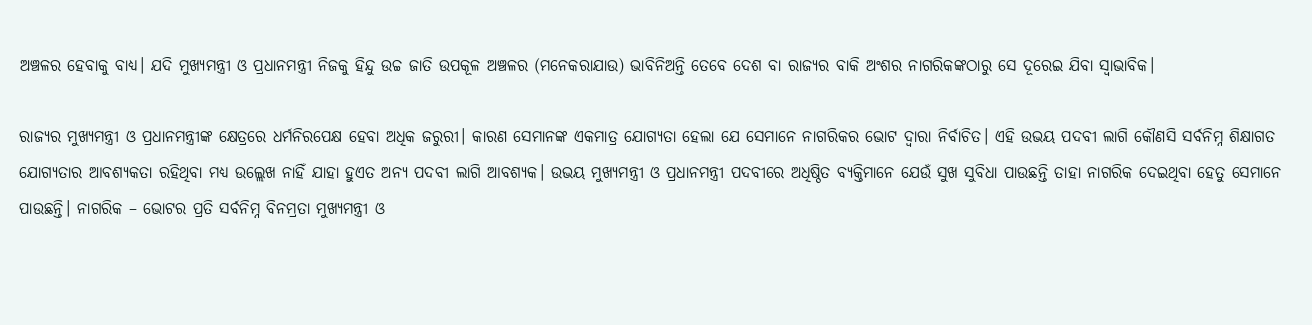ଅଞ୍ଚଳର ହେବାକୁ ବାଧ୍ୟ। ଯଦି ମୁଖ୍ୟମନ୍ତ୍ରୀ ଓ ପ୍ରଧାନମନ୍ତ୍ରୀ ନିଜକୁ ହିନ୍ଦୁ ଉଚ୍ଚ ଜାତି ଉପକୂଳ ଅଞ୍ଚଳର (ମନେକରାଯାଉ) ଭାବିନିଅନ୍ତି ତେବେ ଦେଶ ବା ରାଜ୍ୟର ବାକି ଅଂଶର ନାଗରିକଙ୍କଠାରୁ ସେ ଦୂରେଇ ଯିବା ସ୍ଵାଭାବିକ।

ରାଜ୍ୟର ମୁଖ୍ୟମନ୍ତ୍ରୀ ଓ ପ୍ରଧାନମନ୍ତ୍ରୀଙ୍କ କ୍ଷେତ୍ରରେ ଧର୍ମନିରପେକ୍ଷ ହେବା ଅଧିକ ଜରୁରୀ। କାରଣ ସେମାନଙ୍କ ଏକମାତ୍ର ଯୋଗ୍ୟତା ହେଲା ଯେ ସେମାନେ ନାଗରିକର ଭୋଟ ଦ୍ଵାରା ନିର୍ବାଚିତ। ଏହି ଉଭୟ ପଦବୀ ଲାଗି କୌଣସି ସର୍ବନିମ୍ନ ଶିକ୍ଷାଗତ ଯୋଗ୍ୟତାର ଆବଶ୍ୟକତା ରହିଥିବା ମଧ୍ୟ ଉଲ୍ଲେଖ ନାହିଁ ଯାହା ହୁଏତ ଅନ୍ୟ ପଦବୀ ଲାଗି ଆବଶ୍ୟକ। ଉଭୟ ମୁଖ୍ୟମନ୍ତ୍ରୀ ଓ ପ୍ରଧାନମନ୍ତ୍ରୀ ପଦବୀରେ ଅଧିଷ୍ଠିତ ବ୍ୟକ୍ତିମାନେ ଯେଉଁ ସୁଖ ସୁବିଧା ପାଉଛନ୍ତି ତାହା ନାଗରିକ ଦେଇଥିବା ହେତୁ ସେମାନେ ପାଉଛନ୍ତି। ନାଗରିକ – ଭୋଟର ପ୍ରତି ସର୍ବନିମ୍ନ ବିନମ୍ରତା ମୁଖ୍ୟମନ୍ତ୍ରୀ ଓ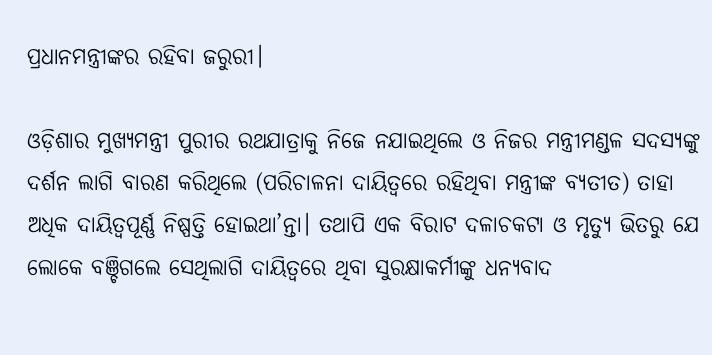ପ୍ରଧାନମନ୍ତ୍ରୀଙ୍କର ରହିବା ଜରୁରୀ।

ଓଡ଼ିଶାର ମୁଖ୍ୟମନ୍ତ୍ରୀ ପୁରୀର ରଥଯାତ୍ରାକୁ ନିଜେ ନଯାଇଥିଲେ ଓ ନିଜର ମନ୍ତ୍ରୀମଣ୍ଡଳ ସଦସ୍ୟଙ୍କୁ ଦର୍ଶନ ଲାଗି ବାରଣ କରିଥିଲେ (ପରିଚାଳନା ଦାୟିତ୍ଵରେ ରହିଥିବା ମନ୍ତ୍ରୀଙ୍କ ବ୍ୟତୀତ) ତାହା ଅଧିକ ଦାୟିତ୍ଵପୂର୍ଣ୍ଣ ନିଷ୍ପତ୍ତି ହୋଇଥା’ନ୍ତା। ତଥାପି ଏକ ବିରାଟ ଦଳାଚକଟା ଓ ମୃତ୍ୟୁ ଭିତରୁ ଯେ ଲୋକେ ବଞ୍ଚିଗଲେ ସେଥିଲାଗି ଦାୟିତ୍ଵରେ ଥିବା ସୁରକ୍ଷାକର୍ମୀଙ୍କୁ ଧନ୍ୟବାଦ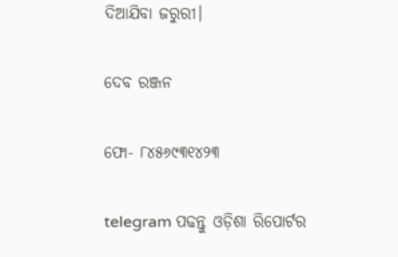ଦିଆଯିବା ଜରୁରୀ।

ଦେବ ରଞ୍ଜନ

ଫୋ- ୮୪୫୬୯୩୧୪୨୩

telegram ପଢନ୍ତୁ ଓଡ଼ିଶା ରିପୋର୍ଟର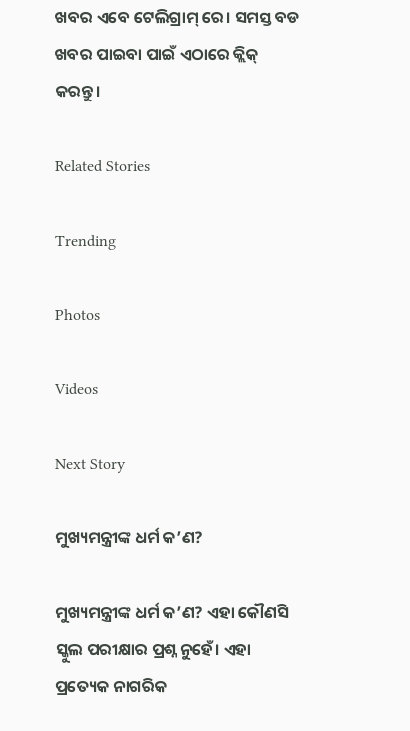ଖବର ଏବେ ଟେଲିଗ୍ରାମ୍ ରେ। ସମସ୍ତ ବଡ ଖବର ପାଇବା ପାଇଁ ଏଠାରେ କ୍ଲିକ୍ କରନ୍ତୁ।

Related Stories

Trending

Photos

Videos

Next Story

ମୁଖ୍ୟମନ୍ତ୍ରୀଙ୍କ ଧର୍ମ କ’ଣ?

ମୁଖ୍ୟମନ୍ତ୍ରୀଙ୍କ ଧର୍ମ କ’ଣ? ଏହା କୌଣସି ସ୍କୁଲ ପରୀକ୍ଷାର ପ୍ରଶ୍ନ ନୁହେଁ। ଏହା ପ୍ରତ୍ୟେକ ନାଗରିକ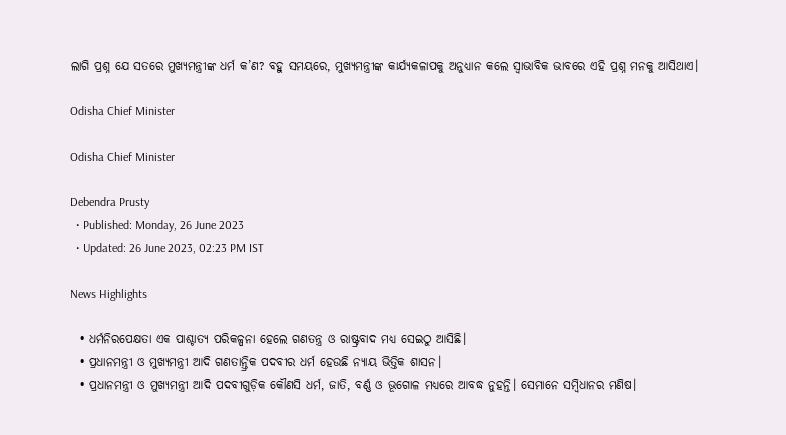ଲାଗି ପ୍ରଶ୍ନ ଯେ ସତରେ ମୁଖ୍ୟମନ୍ତ୍ରୀଙ୍କ ଧର୍ମ କ’ଣ? ବହୁ ସମୟରେ, ମୁଖ୍ୟମନ୍ତ୍ରୀଙ୍କ କାର୍ଯ୍ୟକଳାପକୁ ଅନୁଧ୍ୟାନ କଲେ ସ୍ଵାଭାବିକ ଭାବରେ ଏହି ପ୍ରଶ୍ନ ମନକୁ ଆସିଥାଏ।

Odisha Chief Minister

Odisha Chief Minister

Debendra Prusty
  • Published: Monday, 26 June 2023
  • Updated: 26 June 2023, 02:23 PM IST

News Highlights

  • ଧର୍ମନିରପେକ୍ଷତା ଏକ ପାଶ୍ଚାତ୍ୟ ପରିକଳ୍ପନା ହେଲେ ଗଣତନ୍ତ୍ର ଓ ରାଷ୍ଟ୍ରବାଦ ମଧ୍ୟ ସେଇଠୁ ଆସିଛି।
  • ପ୍ରଧାନମନ୍ତ୍ରୀ ଓ ମୁଖ୍ୟମନ୍ତ୍ରୀ ଆଦି ଗଣତାନ୍ତ୍ରିକ ପଦବୀର ଧର୍ମ ହେଉଛି ନ୍ୟାୟ ଭିତ୍ତିକ ଶାସନ।
  • ପ୍ରଧାନମନ୍ତ୍ରୀ ଓ ମୁଖ୍ୟମନ୍ତ୍ରୀ ଆଦି ପଦବୀଗୁଡ଼ିକ କୌଣସି ଧର୍ମ, ଜାତି, ବର୍ଣ୍ଣ ଓ ଭୂଗୋଳ ମଧ୍ୟରେ ଆବଦ୍ଧ ନୁହନ୍ତି। ସେମାନେ ସମ୍ବିଧାନର ମଣିଷ।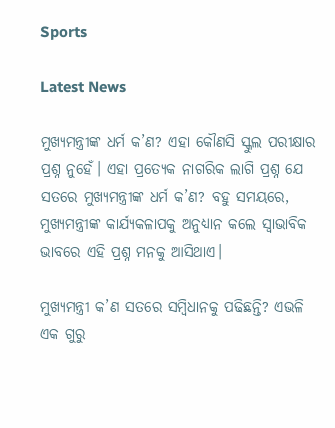Sports

Latest News

ମୁଖ୍ୟମନ୍ତ୍ରୀଙ୍କ ଧର୍ମ କ’ଣ? ଏହା କୌଣସି ସ୍କୁଲ ପରୀକ୍ଷାର ପ୍ରଶ୍ନ ନୁହେଁ। ଏହା ପ୍ରତ୍ୟେକ ନାଗରିକ ଲାଗି ପ୍ରଶ୍ନ ଯେ ସତରେ ମୁଖ୍ୟମନ୍ତ୍ରୀଙ୍କ ଧର୍ମ କ’ଣ? ବହୁ ସମୟରେ, ମୁଖ୍ୟମନ୍ତ୍ରୀଙ୍କ କାର୍ଯ୍ୟକଳାପକୁ ଅନୁଧ୍ୟାନ କଲେ ସ୍ଵାଭାବିକ ଭାବରେ ଏହି ପ୍ରଶ୍ନ ମନକୁ ଆସିଥାଏ।

ମୁଖ୍ୟମନ୍ତ୍ରୀ କ’ଣ ସତରେ ସମ୍ବିଧାନକୁ ପଢିଛନ୍ତି? ଏଭଳି ଏକ ଗୁରୁ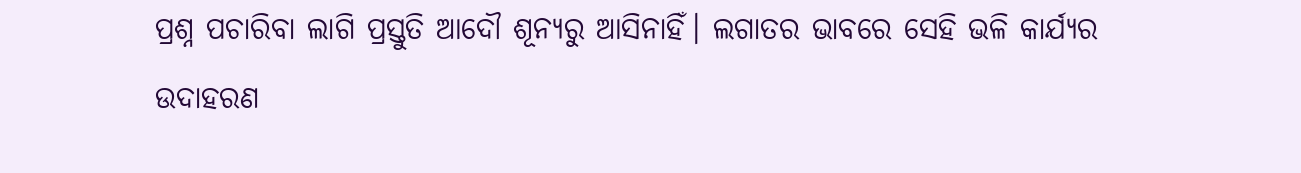ପ୍ରଶ୍ନ ପଚାରିବା ଲାଗି ପ୍ରସ୍ତୁତି ଆଦୌ ଶୂନ୍ୟରୁ ଆସିନାହିଁ। ଲଗାତର ଭାବରେ ସେହି ଭଳି କାର୍ଯ୍ୟର ଉଦାହରଣ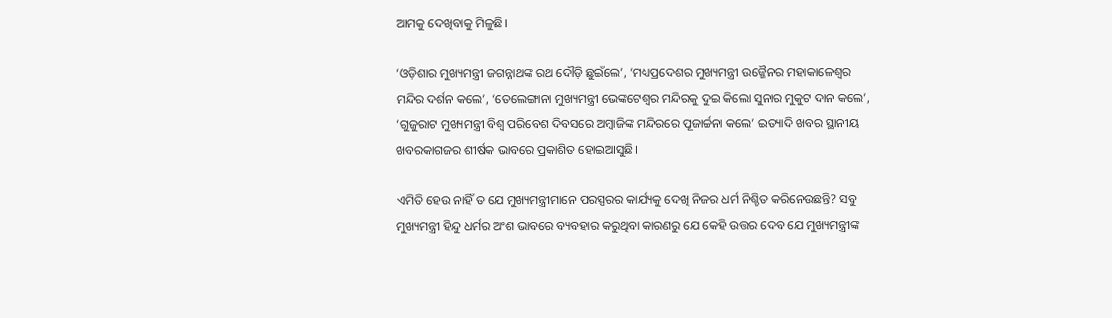ଆମକୁ ଦେଖିବାକୁ ମିଳୁଛି।

‘ଓଡ଼ିଶାର ମୁଖ୍ୟମନ୍ତ୍ରୀ ଜଗନ୍ନାଥଙ୍କ ରଥ ଦୌଡ଼ି ଛୁଇଁଲେ’, ‘ମଧ୍ୟପ୍ରଦେଶର ମୁଖ୍ୟମନ୍ତ୍ରୀ ଉଜ୍ଜୈନର ମହାକାଳେଶ୍ଵର ମନ୍ଦିର ଦର୍ଶନ କଲେ’, ‘ତେଲେଙ୍ଗାନା ମୁଖ୍ୟମନ୍ତ୍ରୀ ଭେଙ୍କଟେଶ୍ଵର ମନ୍ଦିରକୁ ଦୁଇ କିଲୋ ସୁନାର ମୁକୁଟ ଦାନ କଲେ’, ‘ଗୁଜୁରାଟ ମୁଖ୍ୟମନ୍ତ୍ରୀ ବିଶ୍ଵ ପରିବେଶ ଦିବସରେ ଅମ୍ବାଜିଙ୍କ ମନ୍ଦିରରେ ପୂଜାର୍ଚ୍ଚନା କଲେ’ ଇତ୍ୟାଦି ଖବର ସ୍ଥାନୀୟ ଖବରକାଗଜର ଶୀର୍ଷକ ଭାବରେ ପ୍ରକାଶିତ ହୋଇଆସୁଛି।

ଏମିତି ହେଉ ନାହିଁ ତ ଯେ ମୁଖ୍ୟମନ୍ତ୍ରୀମାନେ ପରସ୍ପରର କାର୍ଯ୍ୟକୁ ଦେଖି ନିଜର ଧର୍ମ ନିଶ୍ଚିତ କରିନେଉଛନ୍ତି? ସବୁ ମୁଖ୍ୟମନ୍ତ୍ରୀ ହିନ୍ଦୁ ଧର୍ମର ଅଂଶ ଭାବରେ ବ୍ୟବହାର କରୁଥିବା କାରଣରୁ ଯେ କେହି ଉତ୍ତର ଦେବ ଯେ ମୁଖ୍ୟମନ୍ତ୍ରୀଙ୍କ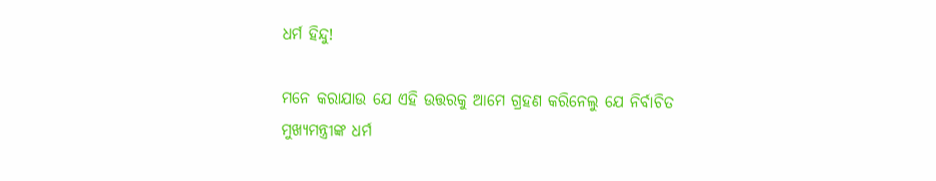ଧର୍ମ ହିନ୍ଦୁ!

ମନେ କରାଯାଉ ଯେ ଏହି ଉତ୍ତରକୁ ଆମେ ଗ୍ରହଣ କରିନେଲୁ ଯେ ନିର୍ବାଚିତ ମୁଖ୍ୟମନ୍ତ୍ରୀଙ୍କ ଧର୍ମ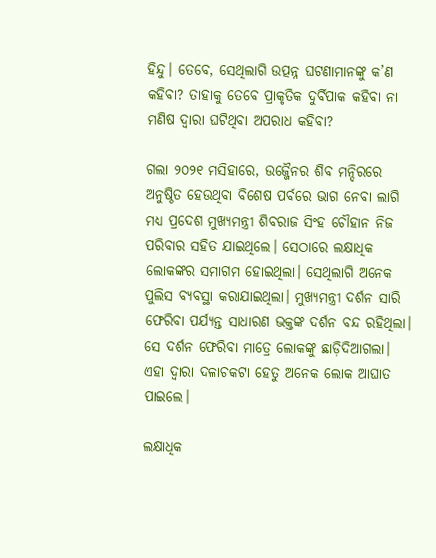ହିନ୍ଦୁ। ତେବେ, ସେଥିଲାଗି ଉତ୍ପନ୍ନ ଘଟଣାମାନଙ୍କୁ କ’ଣ କହିବା? ତାହାକୁ ତେବେ ପ୍ରାକୃତିକ ଦୁର୍ବିପାକ କହିବା ନା ମଣିଷ ଦ୍ଵାରା ଘଟିଥିବା ଅପରାଧ କହିବା?

ଗଲା ୨୦୨୧ ମସିହାରେ, ଉଜ୍ଜୈନର ଶିବ ମନ୍ଦିରରେ ଅନୁଷ୍ଠିତ ହେଉଥିବା ବିଶେଷ ପର୍ବରେ ଭାଗ ନେବା ଲାଗି ମଧ୍ୟ ପ୍ରଦେଶ ମୁଖ୍ୟମନ୍ତ୍ରୀ ଶିବରାଜ ସିଂହ ଚୌହାନ ନିଜ ପରିବାର ସହିତ ଯାଇଥିଲେ। ସେଠାରେ ଲକ୍ଷାଧିକ ଲୋକଙ୍କର ସମାଗମ ହୋଇଥିଲା। ସେଥିଲାଗି ଅନେକ ପୁଲିସ ବ୍ୟବସ୍ଥା କରାଯାଇଥିଲା। ମୁଖ୍ୟମନ୍ତ୍ରୀ ଦର୍ଶନ ସାରି ଫେରିବା ପର୍ଯ୍ୟନ୍ତ ସାଧାରଣ ଭକ୍ତଙ୍କ ଦର୍ଶନ ବନ୍ଦ ରହିଥିଲା। ସେ ଦର୍ଶନ ଫେରିବା ମାତ୍ରେ ଲୋକଙ୍କୁ ଛାଡ଼ିଦିଆଗଲା। ଏହା ଦ୍ଵାରା ଦଳାଚକଟା ହେତୁ ଅନେକ ଲୋକ ଆଘାତ ପାଇଲେ।

ଲକ୍ଷାଧିକ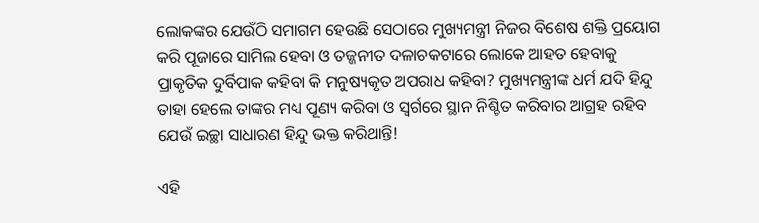ଲୋକଙ୍କର ଯେଉଁଠି ସମାଗମ ହେଉଛି ସେଠାରେ ମୁଖ୍ୟମନ୍ତ୍ରୀ ନିଜର ବିଶେଷ ଶକ୍ତି ପ୍ରୟୋଗ କରି ପୂଜାରେ ସାମିଲ ହେବା ଓ ତଜ୍ଜନୀତ ଦଳାଚକଟାରେ ଲୋକେ ଆହତ ହେବାକୁ ପ୍ରାକୃତିକ ଦୁର୍ବିପାକ କହିବା କି ମନୁଷ୍ୟକୃତ ଅପରାଧ କହିବା? ମୁଖ୍ୟମନ୍ତ୍ରୀଙ୍କ ଧର୍ମ ଯଦି ହିନ୍ଦୁ ତାହା ହେଲେ ତାଙ୍କର ମଧ୍ୟ ପୂଣ୍ୟ କରିବା ଓ ସ୍ଵର୍ଗରେ ସ୍ଥାନ ନିଶ୍ଚିତ କରିବାର ଆଗ୍ରହ ରହିବ ଯେଉଁ ଇଚ୍ଛା ସାଧାରଣ ହିନ୍ଦୁ ଭକ୍ତ କରିଥାନ୍ତି!

ଏହି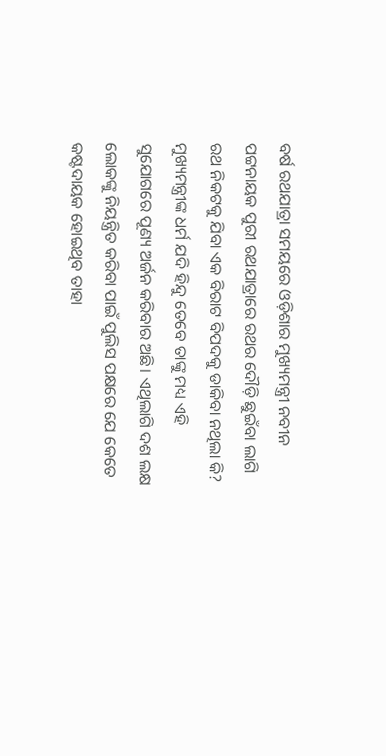ବର୍ଷ ରଥଯାତ୍ରା ସମୟରେ ଓଡ଼ିଶାର ମୁଖ୍ୟମନ୍ତ୍ରୀ ନବୀନ ପଟ୍ଟନାୟକ ପୁରୀ ରଥଯାତ୍ରାରେ ରଥର ଦୌଡ଼ି ଛୁଇଁବା ଲାଗି ରଥ ନିକଟକୁ ଯିବା ଏକ ବିରାଟ ବିପଦକୁ ଡାକିବା ନଥିଲା କି? ମୁଖ୍ୟମନ୍ତ୍ରୀଙ୍କ ଧର୍ମ ଯଦି ହିନ୍ଦୁ ତେବେ ତାଙ୍କୁ ମଧ୍ୟ ଏହି ସୁଯୋଗରେ ପୂଣ୍ୟ ଅର୍ଜନ କରିବାର ଅଛି। ଏଥିଲାଗି ଦଶ ଲକ୍ଷ ଲୋକଙ୍କୁ ନିୟନ୍ତ୍ରିତ କରିବା ପାଇଁ ପୁଲିସ ପକ୍ଷରେ ଯେ କେତେ କଷ୍ଟଦାୟକ ହୋଇଥିବ ତାହା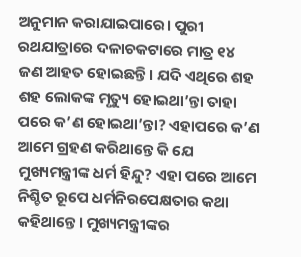ଅନୁମାନ କରାଯାଇପାରେ। ପୁରୀ ରଥଯାତ୍ରାରେ ଦଳାଚକଟାରେ ମାତ୍ର ୧୪ ଜଣ ଆହତ ହୋଇଛନ୍ତି। ଯଦି ଏଥିରେ ଶହ ଶହ ଲୋକଙ୍କ ମୃତ୍ୟୁ ହୋଇଥା’ନ୍ତା ତାହା ପରେ କ’ଣ ହୋଇଥା’ନ୍ତା? ଏହାପରେ କ’ଣ ଆମେ ଗ୍ରହଣ କରିଥାନ୍ତେ କି ଯେ ମୁଖ୍ୟମନ୍ତ୍ରୀଙ୍କ ଧର୍ମ ହିନ୍ଦୁ? ଏହା ପରେ ଆମେ ନିଶ୍ଚିତ ରୂପେ ଧର୍ମନିରପେକ୍ଷତାର କଥା କହିଥାନ୍ତେ। ମୁଖ୍ୟମନ୍ତ୍ରୀଙ୍କର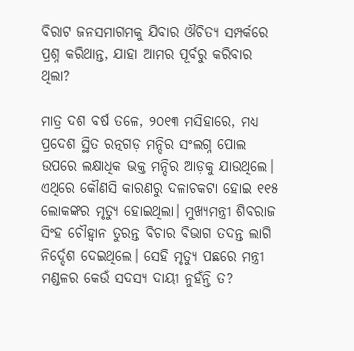ବିରାଟ ଜନସମାଗମକୁ ଯିବାର ଔଚିତ୍ୟ ସମ୍ପର୍କରେ ପ୍ରଶ୍ନ କରିଥାନ୍ତ, ଯାହା ଆମର ପୂର୍ବରୁ କରିବାର ଥିଲା?

ମାତ୍ର ଦଶ ବର୍ଷ ତଳେ, ୨୦୧୩ ମସିହାରେ, ମଧ୍ୟ ପ୍ରଦେଶ ସ୍ଥିତ ରତ୍ନଗଡ଼ ମନ୍ଦିର ସଂଲଗ୍ନ ପୋଲ ଉପରେ ଲକ୍ଷାଧିକ ଭକ୍ତ ମନ୍ଦିର ଆଡ଼କୁ ଯାଉଥିଲେ। ଏଥିରେ କୌଣସି କାରଣରୁ ଦଳାଚକଟା ହୋଇ ୧୧୫ ଲୋକଙ୍କର ମୃତ୍ୟୁ ହୋଇଥିଲା। ମୁଖ୍ୟମନ୍ତ୍ରୀ ଶିବରାଜ ସିଂହ ଚୌହ୍ଵାନ ତୁରନ୍ତ ବିଚାର ବିଭାଗ ତଦନ୍ତ ଲାଗି ନିର୍ଦ୍ଦେଶ ଦେଇଥିଲେ। ସେହି ମୃତ୍ୟୁ ପଛରେ ମନ୍ତ୍ରୀ ମଣ୍ଡଳର କେଉଁ ସଦସ୍ୟ ଦାୟୀ ନୁହଁନ୍ତି ତ?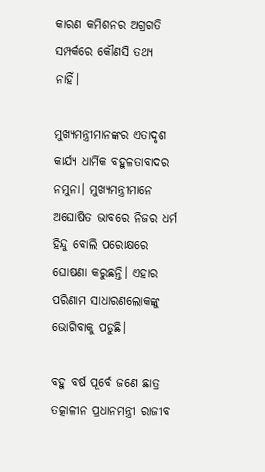କାରଣ କମିଶନର ଅଗ୍ରଗତି ସମ୍ପର୍କରେ କୌଣସି ତଥ୍ୟ ନାହିଁ।

ମୁଖ୍ୟମନ୍ତ୍ରୀମାନଙ୍କର ଏତାଦୃଶ କାର୍ଯ୍ୟ ଧାର୍ମିକ ବହୁଳତାବାଦର ନମୁନା। ମୁଖ୍ୟମନ୍ତ୍ରୀମାନେ ଅଘୋଷିତ ଭାବରେ ନିଜର ଧର୍ମ ହିନ୍ଦୁ ବୋଲି ପରୋକ୍ଷରେ ଘୋଷଣା କରୁଛନ୍ତି। ଏହାର ପରିଣାମ ସାଧାରଣଲୋକଙ୍କୁ ଭୋଗିବାକୁ ପଡୁଛି।

ବହୁ ବର୍ଷ ପୂର୍ବେ ଜଣେ ଛାତ୍ର ତତ୍କାଳୀନ ପ୍ରଧାନମନ୍ତ୍ରୀ ରାଜୀବ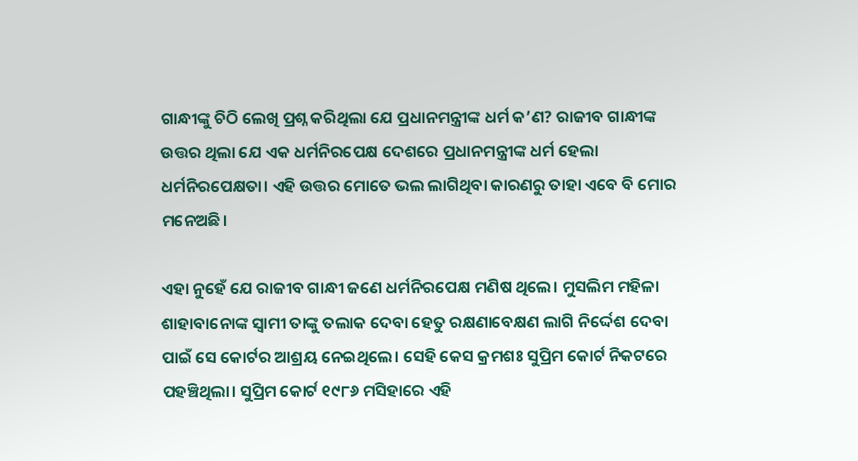ଗାନ୍ଧୀଙ୍କୁ ଚିଠି ଲେଖି ପ୍ରଶ୍ନ କରିଥିଲା ଯେ ପ୍ରଧାନମନ୍ତ୍ରୀଙ୍କ ଧର୍ମ କ’ଣ? ରାଜୀବ ଗାନ୍ଧୀଙ୍କ ଉତ୍ତର ଥିଲା ଯେ ଏକ ଧର୍ମନିରପେକ୍ଷ ଦେଶରେ ପ୍ରଧାନମନ୍ତ୍ରୀଙ୍କ ଧର୍ମ ହେଲା ଧର୍ମନିରପେକ୍ଷତା। ଏହି ଉତ୍ତର ମୋତେ ଭଲ ଲାଗିଥିବା କାରଣରୁ ତାହା ଏବେ ବି ମୋର ମନେଅଛି।

ଏହା ନୁହେଁ ଯେ ରାଜୀବ ଗାନ୍ଧୀ ଜଣେ ଧର୍ମନିରପେକ୍ଷ ମଣିଷ ଥିଲେ। ମୁସଲିମ ମହିଳା ଶାହାବାନୋଙ୍କ ସ୍ଵାମୀ ତାଙ୍କୁ ତଲାକ ଦେବା ହେତୁ ରକ୍ଷଣାବେକ୍ଷଣ ଲାଗି ନିର୍ଦ୍ଦେଶ ଦେବା ପାଇଁ ସେ କୋର୍ଟର ଆଶ୍ରୟ ନେଇଥିଲେ। ସେହି କେସ କ୍ରମଶଃ ସୁପ୍ରିମ କୋର୍ଟ ନିକଟରେ ପହଞ୍ଚିଥିଲା। ସୁପ୍ରିମ କୋର୍ଟ ୧୯୮୬ ମସିହାରେ ଏହି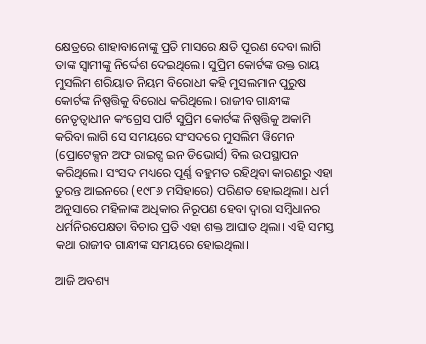କ୍ଷେତ୍ରରେ ଶାହାବାନୋଙ୍କୁ ପ୍ରତି ମାସରେ କ୍ଷତି ପୂରଣ ଦେବା ଲାଗି ତାଙ୍କ ସ୍ଵାମୀଙ୍କୁ ନିର୍ଦ୍ଦେଶ ଦେଇଥିଲେ। ସୁପ୍ରିମ କୋର୍ଟଙ୍କ ଉକ୍ତ ରାୟ ମୁସଲିମ ଶରିୟାତ ନିୟମ ବିରୋଧୀ କହି ମୁସଲମାନ ପୁରୁଷ କୋର୍ଟଙ୍କ ନିଷ୍ପତ୍ତିକୁ ବିରୋଧ କରିଥିଲେ। ରାଜୀବ ଗାନ୍ଧୀଙ୍କ ନେତୃତ୍ଵାଧୀନ କଂଗ୍ରେସ ପାର୍ଟି ସୁପ୍ରିମ କୋର୍ଟଙ୍କ ନିଷ୍ପତ୍ତିକୁ ଅକାମି କରିବା ଲାଗି ସେ ସମୟରେ ସଂସଦରେ ମୁସଲିମ ୱିମେନ (ପ୍ରୋଟେକ୍ସନ ଅଫ ରାଇଟ୍ସ ଇନ ଡିଭୋର୍ସ) ବିଲ ଉପସ୍ଥାପନ କରିଥିଲେ। ସଂସଦ ମଧ୍ୟରେ ପୂର୍ଣ୍ଣ ବହୁମତ ରହିଥିବା କାରଣରୁ ଏହା ତୁରନ୍ତ ଆଇନରେ (୧୯୮୬ ମସିହାରେ) ପରିଣତ ହୋଇଥିଲା। ଧର୍ମ ଅନୁସାରେ ମହିଳାଙ୍କ ଅଧିକାର ନିରୂପଣ ହେବା ଦ୍ଵାରା ସମ୍ବିଧାନର ଧର୍ମନିରପେକ୍ଷତା ବିଚାର ପ୍ରତି ଏହା ଶକ୍ତ ଆଘାତ ଥିଲା। ଏହି ସମସ୍ତ କଥା ରାଜୀବ ଗାନ୍ଧୀଙ୍କ ସମୟରେ ହୋଇଥିଲା।

ଆଜି ଅବଶ୍ୟ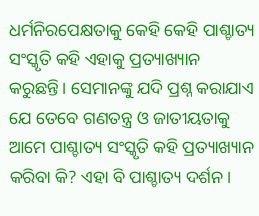ଧର୍ମନିରପେକ୍ଷତାକୁ କେହି କେହି ପାଶ୍ଚାତ୍ୟ ସଂସ୍କୃତି କହି ଏହାକୁ ପ୍ରତ୍ୟାଖ୍ୟାନ କରୁଛନ୍ତି। ସେମାନଙ୍କୁ ଯଦି ପ୍ରଶ୍ନ କରାଯାଏ ଯେ ତେବେ ଗଣତନ୍ତ୍ର ଓ ଜାତୀୟତାକୁ ଆମେ ପାଶ୍ଚାତ୍ୟ ସଂସ୍କୃତି କହି ପ୍ରତ୍ୟାଖ୍ୟାନ କରିବା କି? ଏହା ବି ପାଶ୍ଚାତ୍ୟ ଦର୍ଶନ।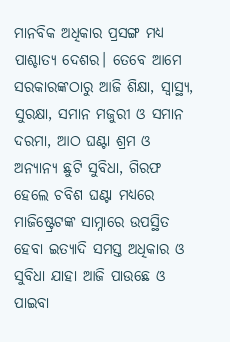ମାନବିକ ଅଧିକାର ପ୍ରସଙ୍ଗ ମଧ୍ୟ ପାଶ୍ଚାତ୍ୟ ଦେଶର। ତେବେ ଆମେ ସରକାରଙ୍କଠାରୁ ଆଜି ଶିକ୍ଷା, ସ୍ୱାସ୍ଥ୍ୟ, ସୁରକ୍ଷା, ସମାନ ମଜୁରୀ ଓ ସମାନ ଦରମା, ଆଠ ଘଣ୍ଟା ଶ୍ରମ ଓ ଅନ୍ୟାନ୍ୟ ଛୁଟି ସୁବିଧା, ଗିରଫ ହେଲେ ଚବିଶ ଘଣ୍ଟା ମଧ୍ୟରେ ମାଜିଷ୍ଟ୍ରେଟଙ୍କ ସାମ୍ନାରେ ଉପସ୍ଥିତ ହେବା ଇତ୍ୟାଦି ସମସ୍ତ ଅଧିକାର ଓ ସୁବିଧା ଯାହା ଆଜି ପାଉଛେ ଓ ପାଇବା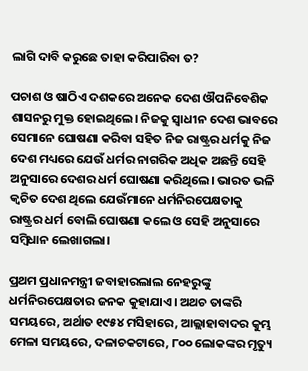ଲାଗି ଦାବି କରୁଛେ ତାହା କରିପାରିବା ତ?

ପଚାଶ ଓ ଷାଠିଏ ଦଶକରେ ଅନେକ ଦେଶ ଔପନିବେଶିକ ଶାସନରୁ ମୁକ୍ତ ହୋଇଥିଲେ। ନିଜକୁ ସ୍ଵାଧୀନ ଦେଶ ଭାବରେ ସେମାନେ ଘୋଷଣା କରିବା ସହିତ ନିଜ ରାଷ୍ଟ୍ରର ଧର୍ମକୁ ନିଜ ଦେଶ ମଧ୍ୟରେ ଯେଉଁ ଧର୍ମର ନାଗରିକ ଅଧିକ ଅଛନ୍ତି ସେହି ଅନୁସାରେ ଦେଶର ଧର୍ମ ଘୋଷଣା କରିଥିଲେ। ଭାରତ ଭଳି କ୍ଵଚିତ ଦେଶ ଥିଲେ ଯେଉଁମାନେ ଧର୍ମନିରପେକ୍ଷତାକୁ ରାଷ୍ଟ୍ରର ଧର୍ମ ବୋଲି ଘୋଷଣା କଲେ ଓ ସେହି ଅନୁସାରେ ସମ୍ବିଧାନ ଲେଖାଗଲା।

ପ୍ରଥମ ପ୍ରଧାନମନ୍ତ୍ରୀ ଜବାହାରଲାଲ ନେହରୁଙ୍କୁ ଧର୍ମନିରପେକ୍ଷତାର ଜନକ କୁହାଯାଏ। ଅଥଚ ତାଙ୍କରି ସମୟରେ, ଅର୍ଥାତ ୧୯୫୪ ମସିହାରେ, ଆଲ୍ଲାହାବାଦର କୁମ୍ଭ ମେଳା ସମୟରେ, ଦଳାଚକଟାରେ, ୮୦୦ ଲୋକଙ୍କର ମୃତ୍ୟୁ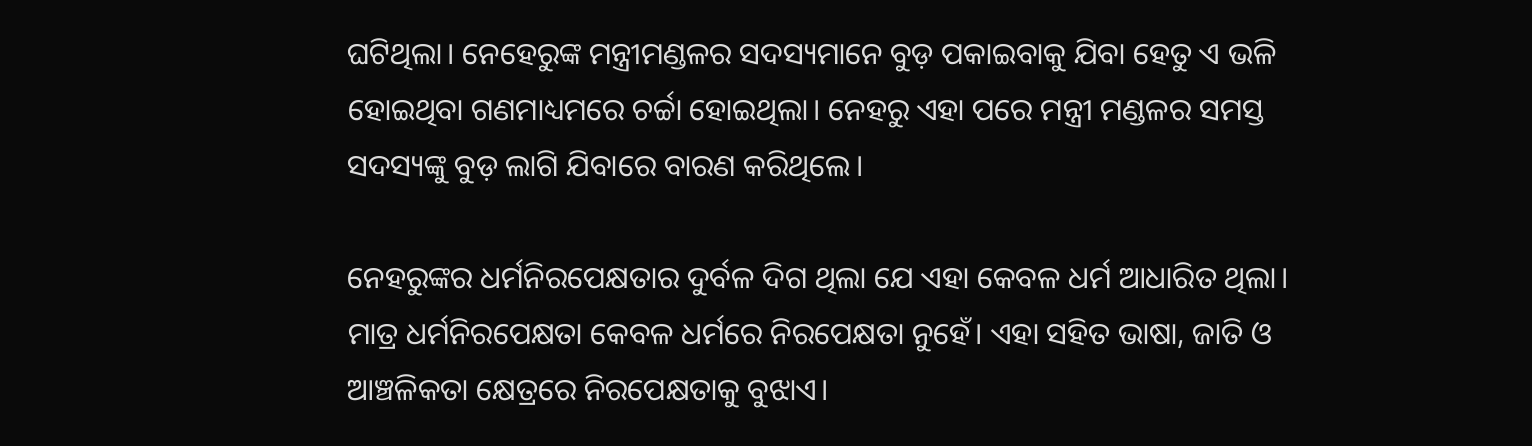ଘଟିଥିଲା। ନେହେରୁଙ୍କ ମନ୍ତ୍ରୀମଣ୍ଡଳର ସଦସ୍ୟମାନେ ବୁଡ଼ ପକାଇବାକୁ ଯିବା ହେତୁ ଏ ଭଳି ହୋଇଥିବା ଗଣମାଧ୍ୟମରେ ଚର୍ଚ୍ଚା ହୋଇଥିଲା। ନେହରୁ ଏହା ପରେ ମନ୍ତ୍ରୀ ମଣ୍ଡଳର ସମସ୍ତ ସଦସ୍ୟଙ୍କୁ ବୁଡ଼ ଲାଗି ଯିବାରେ ବାରଣ କରିଥିଲେ।

ନେହରୁଙ୍କର ଧର୍ମନିରପେକ୍ଷତାର ଦୁର୍ବଳ ଦିଗ ଥିଲା ଯେ ଏହା କେବଳ ଧର୍ମ ଆଧାରିତ ଥିଲା। ମାତ୍ର ଧର୍ମନିରପେକ୍ଷତା କେବଳ ଧର୍ମରେ ନିରପେକ୍ଷତା ନୁହେଁ। ଏହା ସହିତ ଭାଷା, ଜାତି ଓ ଆଞ୍ଚଳିକତା କ୍ଷେତ୍ରରେ ନିରପେକ୍ଷତାକୁ ବୁଝାଏ।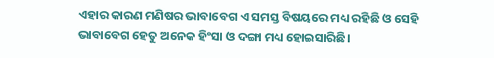ଏହାର କାରଣ ମଣିଷର ଭାବାବେଗ ଏ ସମସ୍ତ ବିଷୟରେ ମଧ୍ୟ ରହିଛି ଓ ସେହି ଭାବାବେଗ ହେତୁ ଅନେକ ହିଂସା ଓ ଦଙ୍ଗା ମଧ୍ୟ ହୋଇସାରିଛି।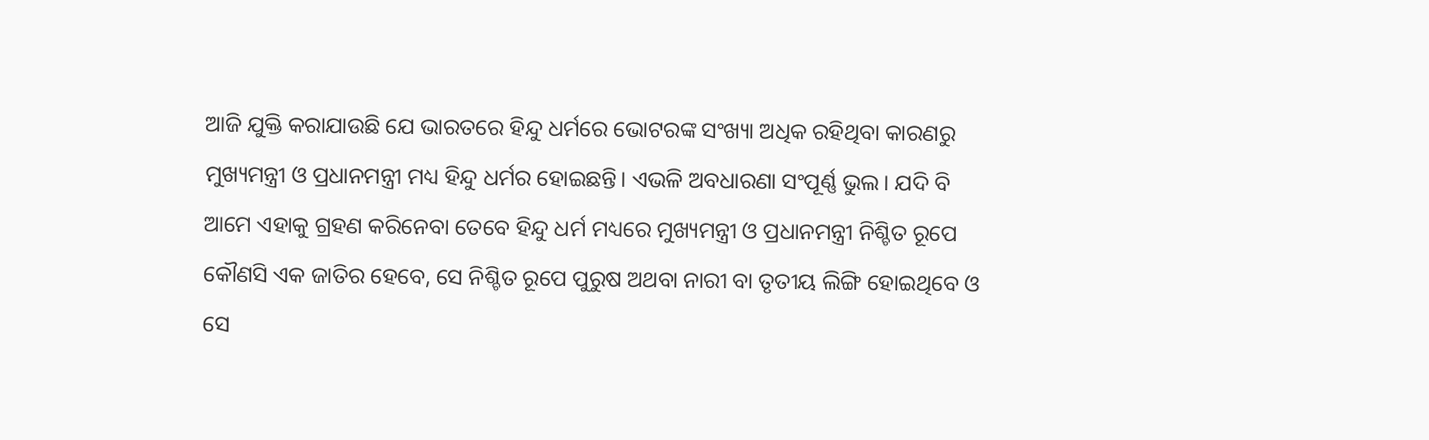ଆଜି ଯୁକ୍ତି କରାଯାଉଛି ଯେ ଭାରତରେ ହିନ୍ଦୁ ଧର୍ମରେ ଭୋଟରଙ୍କ ସଂଖ୍ୟା ଅଧିକ ରହିଥିବା କାରଣରୁ ମୁଖ୍ୟମନ୍ତ୍ରୀ ଓ ପ୍ରଧାନମନ୍ତ୍ରୀ ମଧ୍ୟ ହିନ୍ଦୁ ଧର୍ମର ହୋଇଛନ୍ତି। ଏଭଳି ଅବଧାରଣା ସଂପୂର୍ଣ୍ଣ ଭୁଲ। ଯଦି ବି ଆମେ ଏହାକୁ ଗ୍ରହଣ କରିନେବା ତେବେ ହିନ୍ଦୁ ଧର୍ମ ମଧ୍ୟରେ ମୁଖ୍ୟମନ୍ତ୍ରୀ ଓ ପ୍ରଧାନମନ୍ତ୍ରୀ ନିଶ୍ଚିତ ରୂପେ କୌଣସି ଏକ ଜାତିର ହେବେ, ସେ ନିଶ୍ଚିତ ରୂପେ ପୁରୁଷ ଅଥବା ନାରୀ ବା ତୃତୀୟ ଲିଙ୍ଗି ହୋଇଥିବେ ଓ ସେ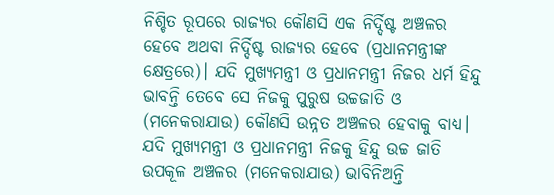ନିଶ୍ଚିତ ରୂପରେ ରାଜ୍ୟର କୌଣସି ଏକ ନିର୍ଦ୍ଦିଷ୍ଟ ଅଞ୍ଚଳର ହେବେ ଅଥବା ନିର୍ଦ୍ଦିଷ୍ଟ ରାଜ୍ୟର ହେବେ (ପ୍ରଧାନମନ୍ତ୍ରୀଙ୍କ କ୍ଷେତ୍ରରେ)। ଯଦି ମୁଖ୍ୟମନ୍ତ୍ରୀ ଓ ପ୍ରଧାନମନ୍ତ୍ରୀ ନିଜର ଧର୍ମ ହିନ୍ଦୁ ଭାବନ୍ତି ତେବେ ସେ ନିଜକୁ ପୁରୁଷ ଉଚ୍ଚଜାତି ଓ (ମନେକରାଯାଉ) କୌଣସି ଉନ୍ନତ ଅଞ୍ଚଳର ହେବାକୁ ବାଧ୍ୟ। ଯଦି ମୁଖ୍ୟମନ୍ତ୍ରୀ ଓ ପ୍ରଧାନମନ୍ତ୍ରୀ ନିଜକୁ ହିନ୍ଦୁ ଉଚ୍ଚ ଜାତି ଉପକୂଳ ଅଞ୍ଚଳର (ମନେକରାଯାଉ) ଭାବିନିଅନ୍ତି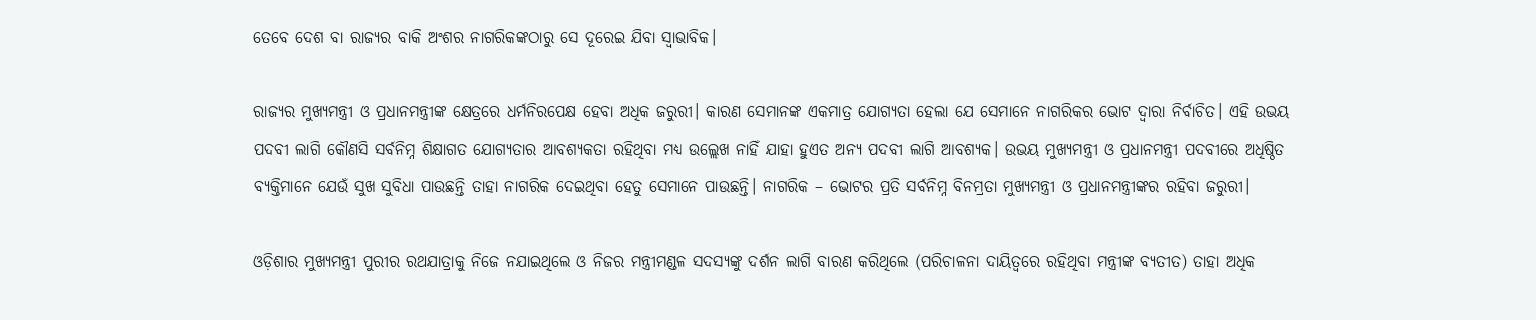ତେବେ ଦେଶ ବା ରାଜ୍ୟର ବାକି ଅଂଶର ନାଗରିକଙ୍କଠାରୁ ସେ ଦୂରେଇ ଯିବା ସ୍ଵାଭାବିକ।

ରାଜ୍ୟର ମୁଖ୍ୟମନ୍ତ୍ରୀ ଓ ପ୍ରଧାନମନ୍ତ୍ରୀଙ୍କ କ୍ଷେତ୍ରରେ ଧର୍ମନିରପେକ୍ଷ ହେବା ଅଧିକ ଜରୁରୀ। କାରଣ ସେମାନଙ୍କ ଏକମାତ୍ର ଯୋଗ୍ୟତା ହେଲା ଯେ ସେମାନେ ନାଗରିକର ଭୋଟ ଦ୍ଵାରା ନିର୍ବାଚିତ। ଏହି ଉଭୟ ପଦବୀ ଲାଗି କୌଣସି ସର୍ବନିମ୍ନ ଶିକ୍ଷାଗତ ଯୋଗ୍ୟତାର ଆବଶ୍ୟକତା ରହିଥିବା ମଧ୍ୟ ଉଲ୍ଲେଖ ନାହିଁ ଯାହା ହୁଏତ ଅନ୍ୟ ପଦବୀ ଲାଗି ଆବଶ୍ୟକ। ଉଭୟ ମୁଖ୍ୟମନ୍ତ୍ରୀ ଓ ପ୍ରଧାନମନ୍ତ୍ରୀ ପଦବୀରେ ଅଧିଷ୍ଠିତ ବ୍ୟକ୍ତିମାନେ ଯେଉଁ ସୁଖ ସୁବିଧା ପାଉଛନ୍ତି ତାହା ନାଗରିକ ଦେଇଥିବା ହେତୁ ସେମାନେ ପାଉଛନ୍ତି। ନାଗରିକ – ଭୋଟର ପ୍ରତି ସର୍ବନିମ୍ନ ବିନମ୍ରତା ମୁଖ୍ୟମନ୍ତ୍ରୀ ଓ ପ୍ରଧାନମନ୍ତ୍ରୀଙ୍କର ରହିବା ଜରୁରୀ।

ଓଡ଼ିଶାର ମୁଖ୍ୟମନ୍ତ୍ରୀ ପୁରୀର ରଥଯାତ୍ରାକୁ ନିଜେ ନଯାଇଥିଲେ ଓ ନିଜର ମନ୍ତ୍ରୀମଣ୍ଡଳ ସଦସ୍ୟଙ୍କୁ ଦର୍ଶନ ଲାଗି ବାରଣ କରିଥିଲେ (ପରିଚାଳନା ଦାୟିତ୍ଵରେ ରହିଥିବା ମନ୍ତ୍ରୀଙ୍କ ବ୍ୟତୀତ) ତାହା ଅଧିକ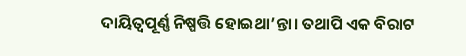ଦାୟିତ୍ଵପୂର୍ଣ୍ଣ ନିଷ୍ପତ୍ତି ହୋଇଥା’ନ୍ତା। ତଥାପି ଏକ ବିରାଟ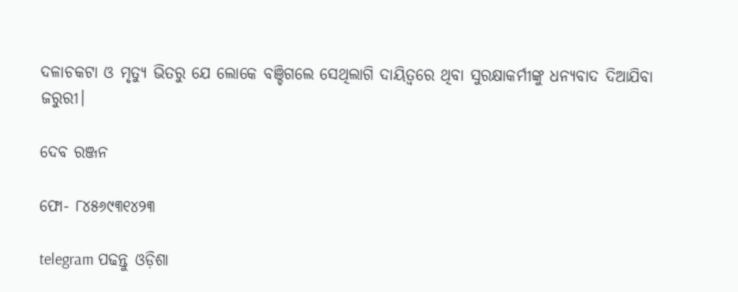ଦଳାଚକଟା ଓ ମୃତ୍ୟୁ ଭିତରୁ ଯେ ଲୋକେ ବଞ୍ଚିଗଲେ ସେଥିଲାଗି ଦାୟିତ୍ଵରେ ଥିବା ସୁରକ୍ଷାକର୍ମୀଙ୍କୁ ଧନ୍ୟବାଦ ଦିଆଯିବା ଜରୁରୀ।

ଦେବ ରଞ୍ଜନ

ଫୋ- ୮୪୫୬୯୩୧୪୨୩

telegram ପଢନ୍ତୁ ଓଡ଼ିଶା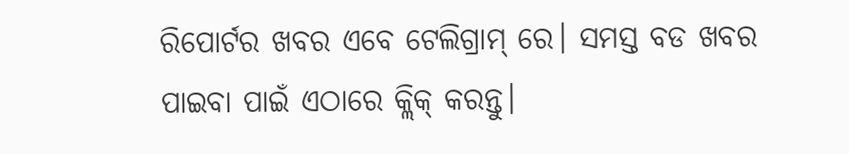ରିପୋର୍ଟର ଖବର ଏବେ ଟେଲିଗ୍ରାମ୍ ରେ। ସମସ୍ତ ବଡ ଖବର ପାଇବା ପାଇଁ ଏଠାରେ କ୍ଲିକ୍ କରନ୍ତୁ।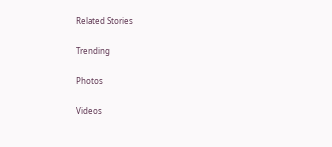Related Stories

Trending

Photos

Videos